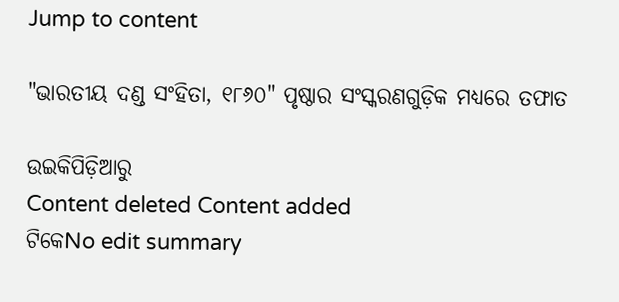Jump to content

"ଭାରତୀୟ ଦଣ୍ଡ ସଂହିତା, ୧୮୬୦" ପୃଷ୍ଠାର ସଂସ୍କରଣ‌ଗୁଡ଼ିକ ମଧ୍ୟରେ ତଫାତ

ଉଇକିପିଡ଼ିଆ‌ରୁ
Content deleted Content added
ଟିକେNo edit summary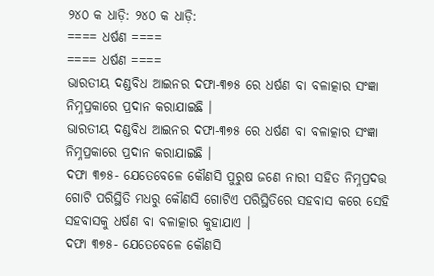୨୪୦ କ ଧାଡ଼ି: ୨୪୦ କ ଧାଡ଼ି:
==== ଧର୍ଷଣ ====
==== ଧର୍ଷଣ ====
ଭାରତୀୟ ଦଣ୍ଡବିଧ ଆଇନର ଦଫା-୩୭୫ ରେ ଧର୍ଷଣ ବା ବଳାତ୍କାର ସଂଜ୍ଞା ନିମ୍ନପ୍ରକାରେ ପ୍ରଦାନ କରାଯାଇଛି ।
ଭାରତୀୟ ଦଣ୍ଡବିଧ ଆଇନର ଦଫା-୩୭୫ ରେ ଧର୍ଷଣ ବା ବଳାତ୍କାର ସଂଜ୍ଞା ନିମ୍ନପ୍ରକାରେ ପ୍ରଦାନ କରାଯାଇଛି ।
ଦଫା ୩୭୫- ଯେତେବେଳେ କୌଣସି ପୁରୁଷ ଜଣେ ନାରୀ ସହିତ ନିମ୍ନପ୍ରଦତ୍ତ ଗୋଟି ପରିସ୍ଥିତି ମଧରୁ କୌଣସି ଗୋଟିଏ ପରିସ୍ଥିତିରେ ସହବାସ କରେ ସେହି ସହବାସକୁ ଧର୍ଷଣ ବା ବଳାତ୍କାର କୁହାଯାଏ ।
ଦଫା ୩୭୫- ଯେତେବେଳେ କୌଣସି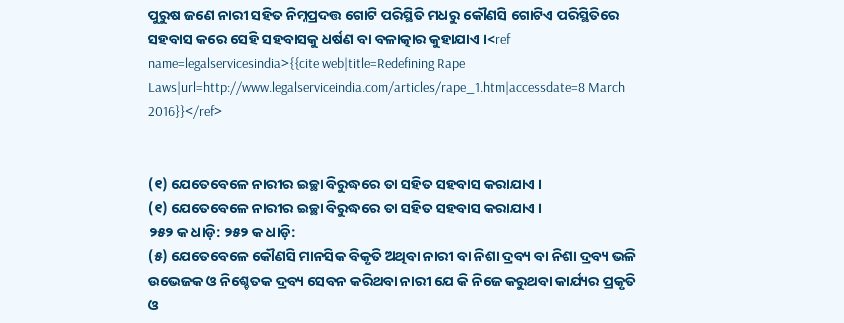ପୁରୁଷ ଜଣେ ନାରୀ ସହିତ ନିମ୍ନପ୍ରଦତ୍ତ ଗୋଟି ପରିସ୍ଥିତି ମଧରୁ କୌଣସି ଗୋଟିଏ ପରିସ୍ଥିତିରେ ସହବାସ କରେ ସେହି ସହବାସକୁ ଧର୍ଷଣ ବା ବଳାତ୍କାର କୁହାଯାଏ ।<ref name=legalservicesindia>{{cite web|title=Redefining Rape Laws|url=http://www.legalserviceindia.com/articles/rape_1.htm|accessdate=8 March 2016}}</ref>


(୧) ଯେତେବେଳେ ନାରୀର ଇଚ୍ଛା ବିରୁଦ୍ଧରେ ତା ସହିତ ସହବାସ କରାଯାଏ ।
(୧) ଯେତେବେଳେ ନାରୀର ଇଚ୍ଛା ବିରୁଦ୍ଧରେ ତା ସହିତ ସହବାସ କରାଯାଏ ।
୨୫୨ କ ଧାଡ଼ି: ୨୫୨ କ ଧାଡ଼ି:
(୫) ଯେତେବେଳେ କୌଣସି ମାନସିକ ବିକୃତି ଅଥିବା ନାରୀ ବା ନିଶା ଦ୍ରବ୍ୟ ବା ନିଶା ଦ୍ରବ୍ୟ ଭଳି ଉଭେଜକ ଓ ନିଶ୍ଚେତକ ଦ୍ରବ୍ୟ ସେବନ କରିଥବା ନାରୀ ଯେ କି ନିଜେ କରୁଥବା କାର୍ଯ୍ୟର ପ୍ରକୃତି ଓ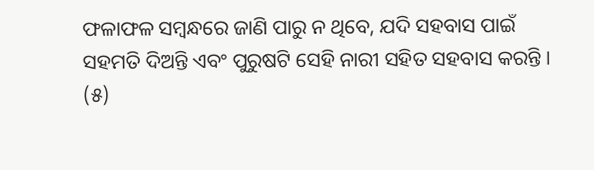ଫଳାଫଳ ସମ୍ବନ୍ଧରେ ଜାଣି ପାରୁ ନ ଥିବେ, ଯଦି ସହବାସ ପାଇଁ ସହମତି ଦିଅନ୍ତି ଏବଂ ପୁରୁଷଟି ସେହି ନାରୀ ସହିତ ସହବାସ କରନ୍ତି ।
(୫)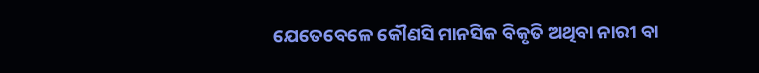ଯେତେବେଳେ କୌଣସି ମାନସିକ ବିକୃତି ଅଥିବା ନାରୀ ବା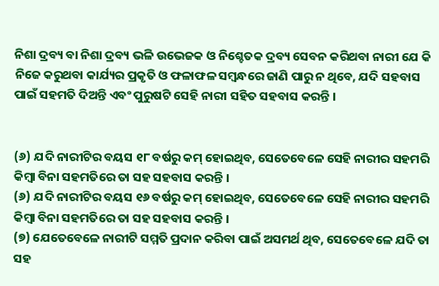ନିଶା ଦ୍ରବ୍ୟ ବା ନିଶା ଦ୍ରବ୍ୟ ଭଳି ଉଭେଜକ ଓ ନିଶ୍ଚେତକ ଦ୍ରବ୍ୟ ସେବନ କରିଥବା ନାରୀ ଯେ କି ନିଜେ କରୁଥବା କାର୍ଯ୍ୟର ପ୍ରକୃତି ଓ ଫଳାଫଳ ସମ୍ବନ୍ଧରେ ଜାଣି ପାରୁ ନ ଥିବେ, ଯଦି ସହବାସ ପାଇଁ ସହମତି ଦିଅନ୍ତି ଏବଂ ପୁରୁଷଟି ସେହି ନାରୀ ସହିତ ସହବାସ କରନ୍ତି ।


(୬) ଯଦି ନାରୀଟିର ବୟସ ୧୮ ବର୍ଷରୁ କମ୍ ହୋଇଥିବ, ସେତେବେଳେ ସେହି ନାରୀର ସହମରି କିମ୍ବା ବିନା ସହମତିରେ ତା ସହ ସହବାସ କରନ୍ତି ।
(୬) ଯଦି ନାରୀଟିର ବୟସ ୧୬ ବର୍ଷରୁ କମ୍ ହୋଇଥିବ, ସେତେବେଳେ ସେହି ନାରୀର ସହମରି କିମ୍ବା ବିନା ସହମତିରେ ତା ସହ ସହବାସ କରନ୍ତି ।
(୭) ଯେତେବେଳେ ନାରୀଟି ସମ୍ମତି ପ୍ରଦାନ କରିବା ପାଇଁ ଅସମର୍ଥ ଥିବ, ସେତେବେଳେ ଯଦି ତା ସହ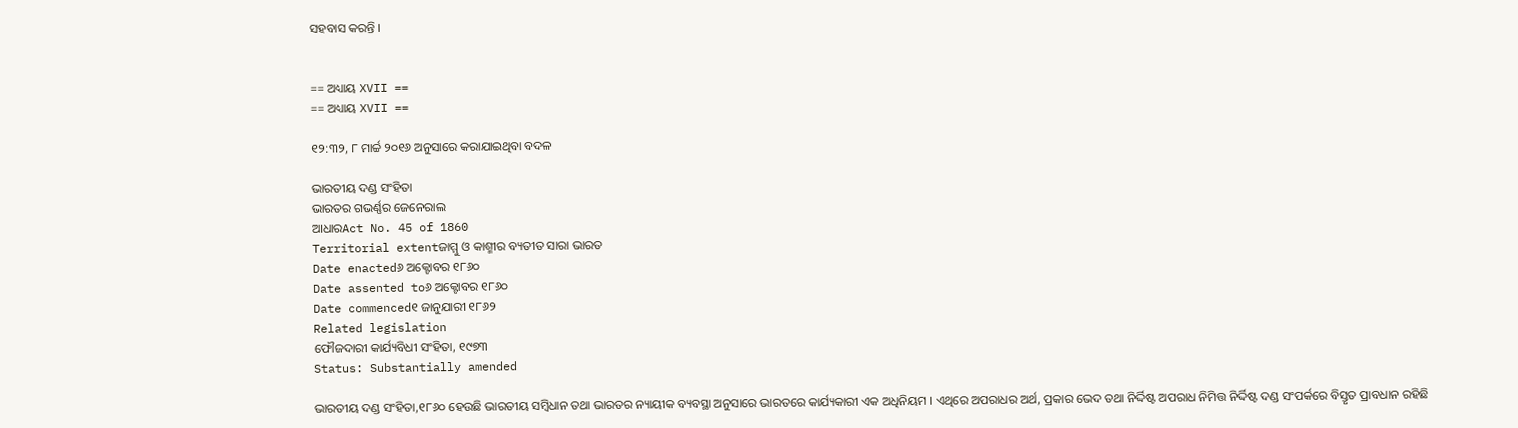ସହବାସ କରନ୍ତି ।


== ଅଧ୍ୟାୟ XVII ==
== ଅଧ୍ୟାୟ XVII ==

୧୨:୩୨, ୮ ମାର୍ଚ୍ଚ ୨୦୧୬ ଅନୁସାରେ କରାଯାଇଥିବା ବଦଳ

ଭାରତୀୟ ଦଣ୍ଡ ସଂହିତା
ଭାରତର ଗଭର୍ଣ୍ଣର ଜେନେରାଲ
ଆଧାରAct No. 45 of 1860
Territorial extentଜାମ୍ମୁ ଓ କାଶ୍ମୀର ବ୍ୟତୀତ ସାରା ଭାରତ
Date enacted୬ ଅକ୍ଟୋବର ୧୮୬୦
Date assented to୬ ଅକ୍ଟୋବର ୧୮୬୦
Date commenced୧ ଜାନୁଯାରୀ ୧୮୬୨
Related legislation
ଫୌଜଦାରୀ କାର୍ଯ୍ୟବିଧୀ ସଂହିତା, ୧୯୭୩
Status: Substantially amended

ଭାରତୀୟ ଦଣ୍ଡ ସଂହିତା,୧୮୬୦ ହେଉଛି ଭାରତୀୟ ସମ୍ବିଧାନ ତଥା ଭାରତର ନ୍ୟାୟୀକ ବ୍ୟବସ୍ଥା ଅନୁସାରେ ଭାରତରେ କାର୍ଯ୍ୟକାରୀ ଏକ ଅଧିନିୟମ । ଏଥିରେ ଅପରାଧର ଅର୍ଥ, ପ୍ରକାର ଭେଦ ତଥା ନିର୍ଦ୍ଦିଷ୍ଟ ଅପରାଧ ନିମିତ୍ତ ନିର୍ଦ୍ଦିଷ୍ଟ ଦଣ୍ଡ ସଂପର୍କରେ ବିସ୍ତୃତ ପ୍ରାବଧାନ ରହିଛି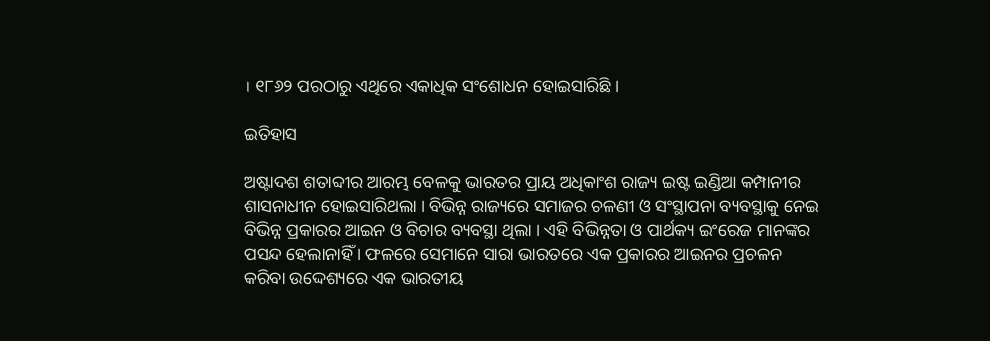। ୧୮୬୨ ପରଠାରୁ ଏଥିରେ ଏକାଧିକ ସଂଶୋଧନ ହୋଇସାରିଛି ।

ଇତିହାସ

ଅଷ୍ଟାଦଶ ଶତାବ୍ଦୀର ଆରମ୍ଭ ବେଳକୁ ଭାରତର ପ୍ରାୟ ଅଧିକାଂଶ ରାଜ୍ୟ ଇଷ୍ଟ ଇଣ୍ଡିଆ କମ୍ପାନୀର ଶାସନାଧୀନ ହୋଇସାରିଥଲା । ବିଭିନ୍ନ ରାଜ୍ୟରେ ସମାଜର ଚଳଣୀ ଓ ସଂସ୍ଥାପନା ବ୍ୟବସ୍ଥାକୁ ନେଇ ବିଭିନ୍ନ ପ୍ରକାରର ଆଇନ ଓ ବିଚାର ବ୍ୟବସ୍ଥା ଥିଲା । ଏହି ବିଭିନ୍ନତା ଓ ପାର୍ଥକ୍ୟ ଇଂରେଜ ମାନଙ୍କର ପସନ୍ଦ ହେଲାନାହିଁ । ଫଳରେ ସେମାନେ ସାରା ଭାରତରେ ଏକ ପ୍ରକାରର ଆଇନର ପ୍ରଚଳନ କରିବା ଉଦ୍ଦେଶ୍ୟରେ ଏକ ଭାରତୀୟ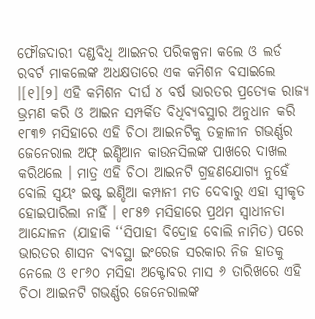ଫୌଜଦାରୀ ଦଣ୍ଡବିଧି ଆଇନର ପରିକଳ୍ପନା କଲେ ଓ ଲର୍ଡ ରବର୍ଟ ମାକଲେଙ୍କ ଅଧକ୍ଷତାରେ ଏକ କମିଶନ ବସାଇଲେ ।[୧][୨] ଏହି କମିଶନ ଦୀର୍ଘ ୪ ବର୍ଷ ଭାରତର ପ୍ରତ୍ୟେକ ରାଜ୍ୟ ଭ୍ରମଣ କରି ଓ ଆଇନ ସମ୍ପର୍କିତ ବିଧିବ୍ୟବସ୍ଥାର ଅନୁଧାନ କରି ୧୮୩୭ ମସିହାରେ ଏହି ଚିଠା ଆଇନଟିକୁ ତତ୍କାଳୀନ ଗଭର୍ଣ୍ଣର ଜେନେରାଲ ଅଫ୍ ଇଣ୍ଡିଆନ କାଉନସିଲଙ୍କ ପାଖରେ ଦାଖଲ କରିଥଲେ । ମାତ୍ର ଏହି ଚିଠା ଆଇନଟି ଗ୍ରହଣଯୋଗ୍ୟ ନୁହେଁ ବୋଲି ସ୍ୱୟଂ ଇଷ୍ଟ ଇଣ୍ଡିଆ କମ୍ପାନୀ ମତ ଦେବାରୁ ଏହା ସ୍ଵୀକୃତ ହୋଇପାରିଲା ନାହିଁ । ୧୮୫୭ ମସିହାରେ ପ୍ରଥମ ସ୍ଵାଧୀନତା ଆନ୍ଦୋଳନ (ଯାହାକି ‘‘ସିପାହୀ ବିଦ୍ରୋହ ବୋଲି ନାମିତ) ପରେ ଭାରତର ଶାସନ ବ୍ୟବସ୍ଥା ଇଂରେଜ ସରକାର ନିଜ ହାତକୁ ନେଲେ ଓ ୧୮୬୦ ମସିହା ଅକ୍ଟୋବର ମାସ ୬ ତାରିଖରେ ଏହି ଚିଠା ଆଇନଟି ଗଭର୍ଣ୍ଣର ଜେନେରାଲଙ୍କ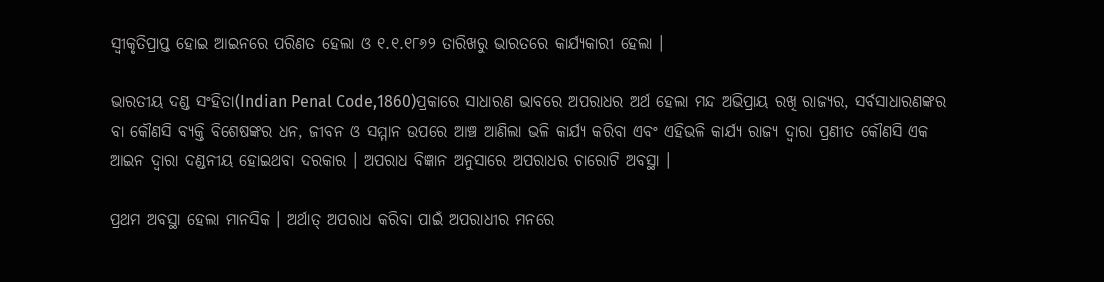ସ୍ଵୀକୃତିପ୍ରାପ୍ତ ହୋଇ ଆଇନରେ ପରିଣତ ହେଲା ଓ ୧.୧.୧୮୬୨ ତାରିଖରୁ ଭାରତରେ କାର୍ଯ୍ୟକାରୀ ହେଲା ।

ଭାରତୀୟ ଦଣ୍ଡ ସଂହିତା(Indian Penal Code,1860)ପ୍ରକାରେ ସାଧାରଣ ଭାବରେ ଅପରାଧର ଅର୍ଥ ହେଲା ମନ୍ଦ ଅଭିପ୍ରାୟ ରଖି ରାଜ୍ୟର, ସର୍ବସାଧାରଣଙ୍କର ବା କୌଣସି ବ୍ୟକ୍ତି ବିଶେଷଙ୍କର ଧନ, ଜୀବନ ଓ ସମ୍ମାନ ଉପରେ ଆଞ୍ଚ ଆଣିଲା ଭଳି କାର୍ଯ୍ୟ କରିବା ଏବଂ ଏହିଭଳି କାର୍ଯ୍ୟ ରାଜ୍ୟ ଦ୍ଵାରା ପ୍ରଣୀତ କୌଣସି ଏକ ଆଇନ ଦ୍ଵାରା ଦଣ୍ଡନୀୟ ହୋଇଥବା ଦରକାର । ଅପରାଧ ବିଜ୍ଞାନ ଅନୁସାରେ ଅପରାଧର ଚାରୋଟି ଅବସ୍ଥା ।

ପ୍ରଥମ ଅବସ୍ଥା ହେଲା ମାନସିକ । ଅର୍ଥାତ୍ ଅପରାଧ କରିବା ପାଇଁ ଅପରାଧୀର ମନରେ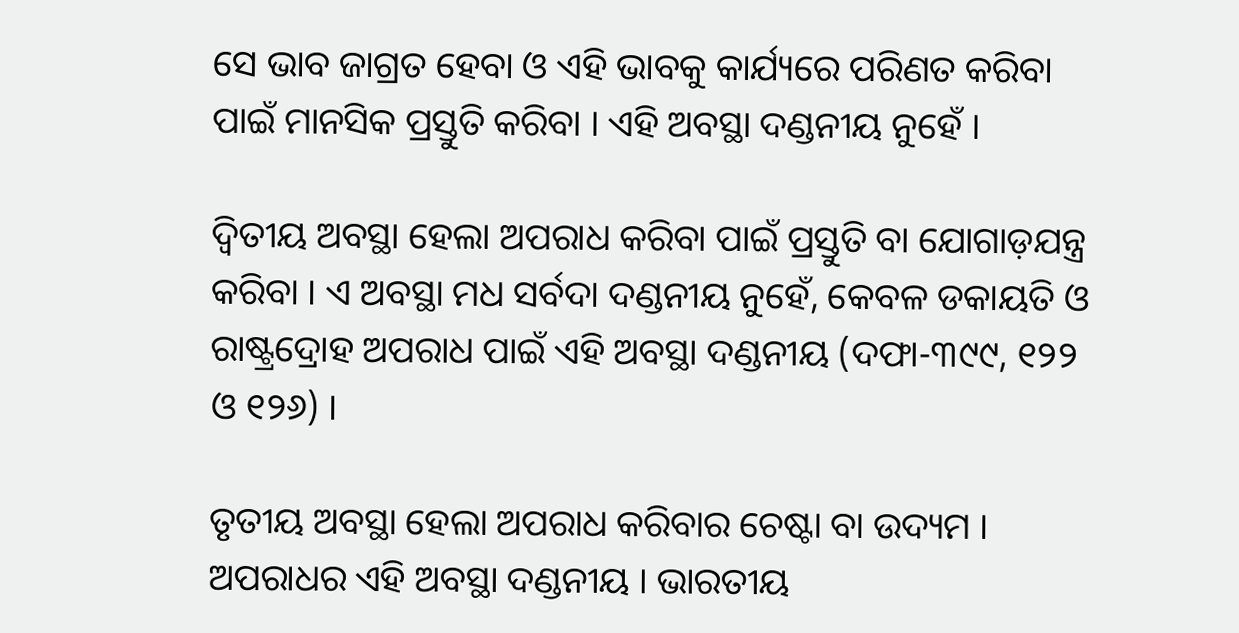ସେ ଭାବ ଜାଗ୍ରତ ହେବା ଓ ଏହି ଭାବକୁ କାର୍ଯ୍ୟରେ ପରିଣତ କରିବା ପାଇଁ ମାନସିକ ପ୍ରସ୍ତୁତି କରିବା । ଏହି ଅବସ୍ଥା ଦଣ୍ଡନୀୟ ନୁହେଁ ।

ଦ୍ଵିତୀୟ ଅବସ୍ଥା ହେଲା ଅପରାଧ କରିବା ପାଇଁ ପ୍ରସ୍ତୁତି ବା ଯୋଗାଡ଼ଯନ୍ତ୍ର କରିବା । ଏ ଅବସ୍ଥା ମଧ ସର୍ବଦା ଦଣ୍ଡନୀୟ ନୁହେଁ, କେବଳ ଡକାୟତି ଓ ରାଷ୍ଟ୍ରଦ୍ରୋହ ଅପରାଧ ପାଇଁ ଏହି ଅବସ୍ଥା ଦଣ୍ଡନୀୟ (ଦଫା-୩୯୯, ୧୨୨ ଓ ୧୨୬) ।

ତୃତୀୟ ଅବସ୍ଥା ହେଲା ଅପରାଧ କରିବାର ଚେଷ୍ଟା ବା ଉଦ୍ୟମ । ଅପରାଧର ଏହି ଅବସ୍ଥା ଦଣ୍ଡନୀୟ । ଭାରତୀୟ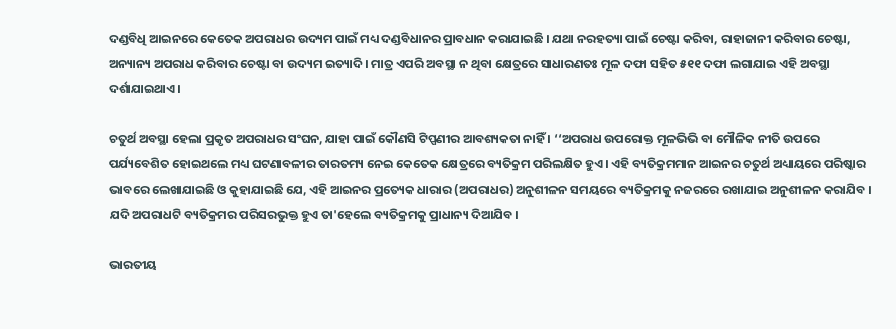ଦଣ୍ଡବିଧି ଆଇନରେ କେତେକ ଅପରାଧର ଉଦ୍ୟମ ପାଇଁ ମଧ୍ୟ ଦଣ୍ଡବିଧାନର ପ୍ରାବଧାନ କରାଯାଇଛି । ଯଥା ନରହତ୍ୟା ପାଇଁ ଚେଷ୍ଟା କରିବା, ରାହାଜାନୀ କରିବାର ଚେଷ୍ଟା, ଅନ୍ୟାନ୍ୟ ଅପରାଧ କରିବାର ଚେଷ୍ଟା ବା ଉଦ୍ୟମ ଇତ୍ୟାଦି । ମାତ୍ର ଏପରି ଅବସ୍ଥା ନ ଥିବା କ୍ଷେତ୍ରରେ ସାଧାରଣତଃ ମୂଳ ଦଫା ସହିତ ୫୧୧ ଦଫା ଲଗାଯାଇ ଏହି ଅବସ୍ଥା ଦର୍ଶାଯାଇଥାଏ ।

ଚତୁର୍ଥ ଅବସ୍ଥା ହେଲା ପ୍ରକୃତ ଅପରାଧର ସଂଘନ, ଯାହା ପାଇଁ କୌଣସି ଟିପ୍ପଣୀର ଆବଶ୍ୟକତା ନାହିଁ । ‘‘ଅପରାଧ ଉପରୋକ୍ତ ମୂଳଭିଭି ବା ମୌଳିକ ନୀତି ଉପରେ ପର୍ଯ୍ୟବେଶିତ ହୋଇଥଲେ ମଧ୍ୟ ଘଟଣାବଳୀର ତାରତମ୍ୟ ନେଇ କେତେକ କ୍ଷେତ୍ରରେ ବ୍ୟତିକ୍ରମ ପରିଲକ୍ଷିତ ହୁଏ । ଏହି ବ୍ୟତିକ୍ରମମାନ ଆଇନର ଚତୁର୍ଥ ଅଧ୍ୟାୟରେ ପରିଷ୍କାର ଭାବରେ ଲେଖାଯାଇଛି ଓ କୁହାଯାଇଛି ଯେ, ଏହି ଆଇନର ପ୍ରତ୍ୟେକ ଧାରାର (ଅପରାଧର) ଅନୁଶୀଳନ ସମୟରେ ବ୍ୟତିକ୍ରମକୁ ନଜରରେ ରଖାଯାଇ ଅନୁଶୀଳନ କରାଯିବ । ଯଦି ଅପରାଧଟି ବ୍ୟତିକ୍ରମର ପରିସରଭୁକ୍ତ ହୁଏ ତା'ହେଲେ ବ୍ୟତିକ୍ରମକୁ ପ୍ରାଧାନ୍ୟ ଦିଆଯିବ ।

ଭାରତୀୟ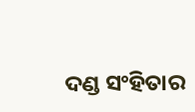ଦଣ୍ଡ ସଂହିତାର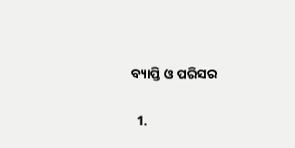ବ୍ୟାପ୍ତି ଓ ପରିସର

  1.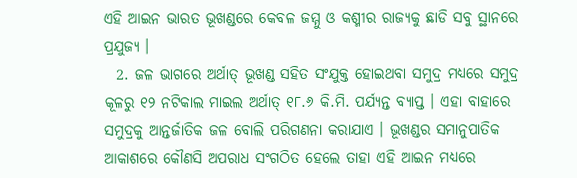ଏହି ଆଇନ ଭାରତ ଭୂଖଣ୍ଡରେ କେବଳ ଜମ୍ମୁ ଓ କଶ୍ମୀର ରାଜ୍ୟକୁ ଛାଡି ସବୁ ସ୍ଥାନରେ ପ୍ରଯୁଜ୍ୟ ।
  2. ଜଳ ଭାଗରେ ଅର୍ଥାତ୍ ଭୂଖଣ୍ଡ ସହିତ ସଂଯୁକ୍ତ ହୋଇଥବା ସମୁଦ୍ର ମଧ୍ୟରେ ସମୁଦ୍ର କୂଳରୁ ୧୨ ନଟିକାଲ ମାଇଲ ଅର୍ଥାତ୍ ୧୮.୬ କି.ମି. ପର୍ଯ୍ୟନ୍ତ ବ୍ୟାପ୍ତ । ଏହା ବାହାରେ ସମୁଦ୍ରକୁ ଆନ୍ତର୍ଜାତିକ ଜଳ ବୋଲି ପରିଗଣନା କରାଯାଏ । ଭୂଖଣ୍ଡର ସମାନୁପାତିକ ଆକାଶରେ କୌଣସି ଅପରାଧ ସଂଗଠିତ ହେଲେ ତାହା ଏହି ଆଇନ ମଧ୍ୟରେ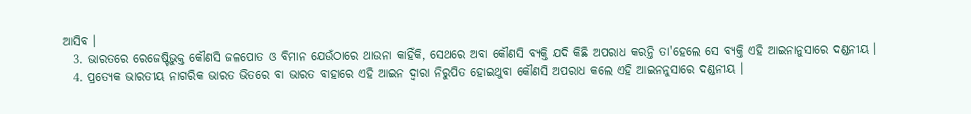ଆସିବ ।
  3. ଭାରତରେ ରେଜେଷ୍ଟିଭୁକ୍ତ କୌଣସି ଜଳପୋତ ଓ ବିମାନ ଯେଉଁଠାରେ ଥାଉନା କାହିଁକି, ସେଥରେ ଅବା କୌଣସି ବ୍ୟକ୍ତି ଯଦି କିଛି ଅପରାଧ କରନ୍ତି ତା'ହେଲେ ସେ ବ୍ୟକ୍ତି ଏହି ଆଇନାନୁସାରେ ଦଣ୍ଡନୀୟ ।
  4. ପ୍ରତ୍ୟେକ ଭାରତୀୟ ନାଗରିକ ଭାରତ ଭିତରେ ବା ଭାରତ ବାହାରେ ଏହି ଆଇନ ଦ୍ଵାରା ନିରୁପିତ ହୋଇଥୁବା କୌଣସି ଅପରାଧ କଲେ ଏହି ଆଇନନୁସାରେ ଦଣ୍ଡନୀୟ ।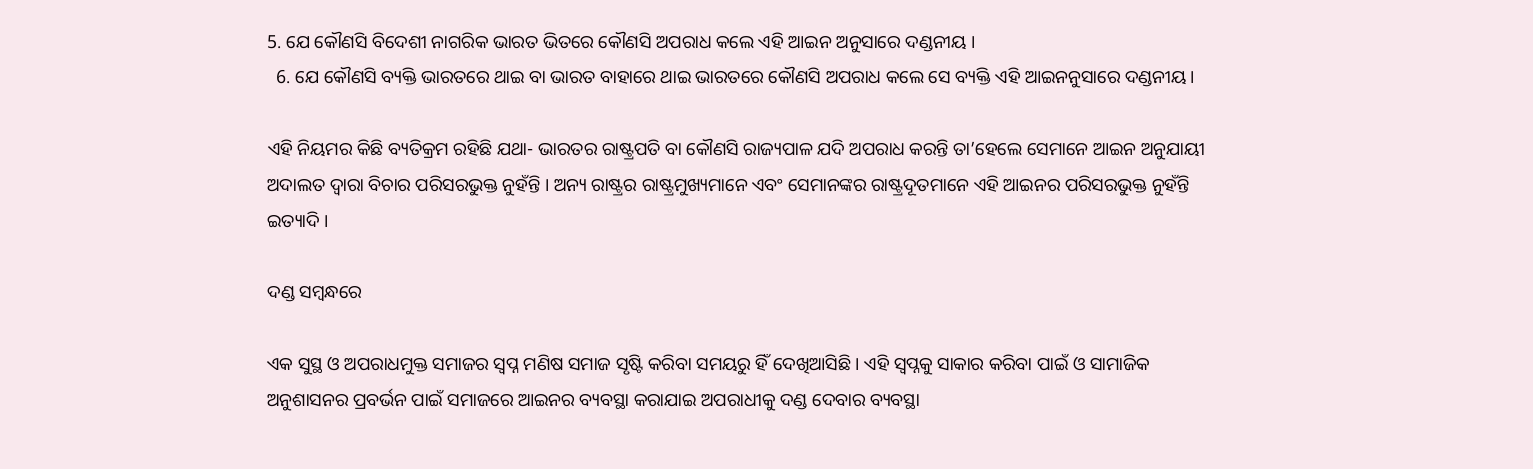5. ଯେ କୌଣସି ବିଦେଶୀ ନାଗରିକ ଭାରତ ଭିତରେ କୌଣସି ଅପରାଧ କଲେ ଏହି ଆଇନ ଅନୁସାରେ ଦଣ୍ଡନୀୟ ।
  6. ଯେ କୌଣସି ବ୍ୟକ୍ତି ଭାରତରେ ଥାଇ ବା ଭାରତ ବାହାରେ ଥାଇ ଭାରତରେ କୌଣସି ଅପରାଧ କଲେ ସେ ବ୍ୟକ୍ତି ଏହି ଆଇନନୁସାରେ ଦଣ୍ଡନୀୟ ।

ଏହି ନିୟମର କିଛି ବ୍ୟତିକ୍ରମ ରହିଛି ଯଥା- ଭାରତର ରାଷ୍ଟ୍ରପତି ବା କୌଣସି ରାଜ୍ୟପାଳ ଯଦି ଅପରାଧ କରନ୍ତି ତା’ହେଲେ ସେମାନେ ଆଇନ ଅନୁଯାୟୀ ଅଦାଲତ ଦ୍ଵାରା ବିଚାର ପରିସରଭୁକ୍ତ ନୁହଁନ୍ତି । ଅନ୍ୟ ରାଷ୍ଟ୍ରର ରାଷ୍ଟ୍ରମୁଖ୍ୟମାନେ ଏବଂ ସେମାନଙ୍କର ରାଷ୍ଟ୍ରଦୂତମାନେ ଏହି ଆଇନର ପରିସରଭୁକ୍ତ ନୁହଁନ୍ତି ଇତ୍ୟାଦି ।

ଦଣ୍ଡ ସମ୍ବନ୍ଧରେ

ଏକ ସୁସ୍ଥ ଓ ଅପରାଧମୁକ୍ତ ସମାଜର ସ୍ୱପ୍ନ ମଣିଷ ସମାଜ ସୃଷ୍ଟି କରିବା ସମୟରୁ ହିଁ ଦେଖିଆସିଛି । ଏହି ସ୍ଵପ୍ନକୁ ସାକାର କରିବା ପାଇଁ ଓ ସାମାଜିକ ଅନୁଶାସନର ପ୍ରବର୍ଭନ ପାଇଁ ସମାଜରେ ଆଇନର ବ୍ୟବସ୍ଥା କରାଯାଇ ଅପରାଧୀକୁ ଦଣ୍ଡ ଦେବାର ବ୍ୟବସ୍ଥା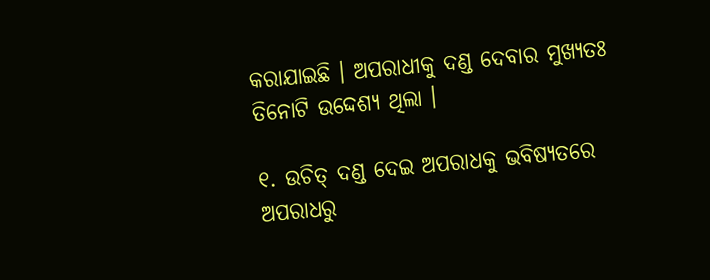କରାଯାଇଛି । ଅପରାଧୀକୁ ଦଣ୍ଡ ଦେବାର ମୁଖ୍ୟତଃ ତିନୋଟି ଉଦ୍ଦେଶ୍ୟ ଥିଲା ।

୧. ଉଚିତ୍ ଦଣ୍ଡ ଦେଇ ଅପରାଧକୁ ଭବିଷ୍ୟତରେ ଅପରାଧରୁ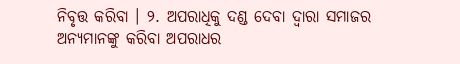ନିବୃତ୍ତ କରିବା । ୨. ଅପରାଧିକୁ ଦଣ୍ଡ ଦେବା ଦ୍ଵାରା ସମାଜର ଅନ୍ୟମାନଙ୍କୁ କରିବା ଅପରାଧର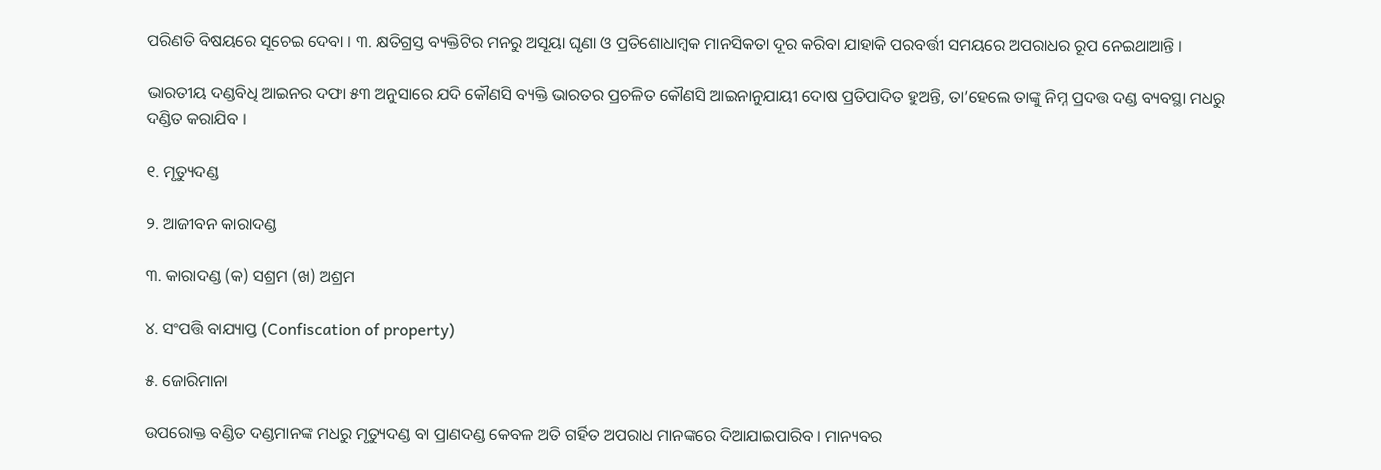ପରିଣତି ବିଷୟରେ ସୂଚେଇ ଦେବା । ୩. କ୍ଷତିଗ୍ରସ୍ତ ବ୍ୟକ୍ତିଟିର ମନରୁ ଅସୂୟା ଘୃଣା ଓ ପ୍ରତିଶୋଧାମ୍ବକ ମାନସିକତା ଦୂର କରିବା ଯାହାକି ପରବର୍ତ୍ତୀ ସମୟରେ ଅପରାଧର ରୂପ ନେଇଥାଆନ୍ତି ।

ଭାରତୀୟ ଦଣ୍ଡବିଧି ଆଇନର ଦଫା ୫୩ ଅନୁସାରେ ଯଦି କୌଣସି ବ୍ୟକ୍ତି ଭାରତର ପ୍ରଚଳିତ କୌଣସି ଆଇନାନୁଯାୟୀ ଦୋଷ ପ୍ରତିପାଦିତ ହୁଅନ୍ତି, ତା’ହେଲେ ତାଙ୍କୁ ନିମ୍ନ ପ୍ରଦତ୍ତ ଦଣ୍ଡ ବ୍ୟବସ୍ଥା ମଧରୁ ଦଣ୍ଡିତ କରାଯିବ ।

୧. ମୃତ୍ୟୁଦଣ୍ଡ

୨. ଆଜୀବନ କାରାଦଣ୍ଡ

୩. କାରାଦଣ୍ଡ (କ) ସଶ୍ରମ (ଖ) ଅଶ୍ରମ

୪. ସଂପତ୍ତି ବାଯ୍ୟାପ୍ତ (Confiscation of property)

୫. ଜୋରିମାନା

ଉପରୋକ୍ତ ବଣ୍ଡିତ ଦଣ୍ଡମାନଙ୍କ ମଧରୁ ମୃତ୍ୟୁଦଣ୍ଡ ବା ପ୍ରାଣଦଣ୍ଡ କେବଳ ଅତି ଗର୍ହିତ ଅପରାଧ ମାନଙ୍କରେ ଦିଆଯାଇପାରିବ । ମାନ୍ୟବର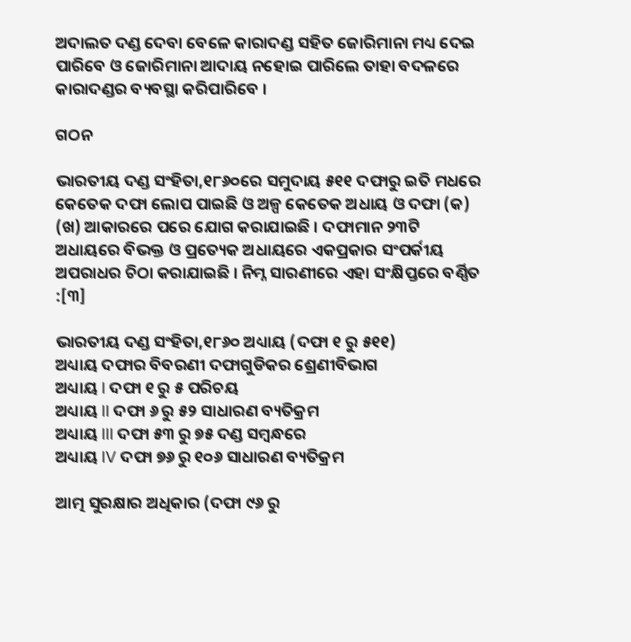ଅଦାଲତ ଦଣ୍ଡ ଦେବା ବେଳେ କାରାଦଣ୍ଡ ସହିତ ଜୋରିମାନା ମଧ୍ୟ ଦେଇ ପାରିବେ ଓ ଜୋରିମାନା ଆଦାୟ ନହୋଇ ପାରିଲେ ତାହା ବଦଳରେ କାରାଦଣ୍ଡର ବ୍ୟବସ୍ଥା କରିପାରିବେ ।

ଗଠନ

ଭାରତୀୟ ଦଣ୍ଡ ସଂହିତା,୧୮୬୦ରେ ସମୁଦାୟ ୫୧୧ ଦଫାରୁ ଇତି ମଧରେ କେତେକ ଦଫା ଲୋପ ପାଇଛି ଓ ଅଳ୍ପ କେତେକ ଅଧାୟ ଓ ଦଫା (କ) (ଖ) ଆକାରରେ ପରେ ଯୋଗ କରାଯାଇଛି । ଦଫାମାନ ୨୩ଟି ଅଧାୟରେ ବିଭକ୍ତ ଓ ପ୍ରତ୍ୟେକ ଅଧାୟରେ ଏକପ୍ରକାର ସଂପର୍କୀୟ ଅପରାଧର ଚିଠା କରାଯାଇଛି । ନିମ୍ନ ସାରଣୀରେ ଏହା ସଂକ୍ଷିପ୍ତରେ ବର୍ଣ୍ଣିତ :[୩]

ଭାରତୀୟ ଦଣ୍ଡ ସଂହିତା,୧୮୬୦ ଅଧ୍ୟାୟ (ଦଫା ୧ ରୁ ୫୧୧)
ଅଧ୍ୟାୟ ଦଫାର ବିବରଣୀ ଦଫାଗୁଡିକର ଶ୍ରେଣୀବିଭାଗ
ଅଧ୍ୟାୟ I ଦଫା ୧ ରୁ ୫ ପରିଚୟ
ଅଧ୍ୟାୟ II ଦଫା ୬ ରୁ ୫୨ ସାଧାରଣ ବ୍ୟତିକ୍ରମ
ଅଧ୍ୟାୟ III ଦଫା ୫୩ ରୁ ୭୫ ଦଣ୍ଡ ସମ୍ବନ୍ଧରେ
ଅଧ୍ୟାୟ IV ଦଫା ୭୬ ରୁ ୧୦୬ ସାଧାରଣ ବ୍ୟତିକ୍ରମ

ଆତ୍ମ ସୁରକ୍ଷାର ଅଧିକାର (ଦଫା ୯୬ ରୁ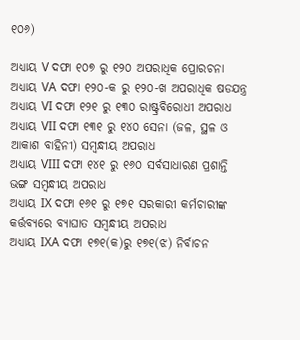୧୦୬)

ଅଧ୍ୟାୟ V ଦଫା ୧୦୭ ରୁ ୧୨୦ ଅପରାଧିକ ପ୍ରୋରଚନା
ଅଧ୍ୟାୟ VA ଦଫା ୧୨୦-କ ରୁ ୧୨୦-ଖ ଅପରାଧିକ ଷଡଯନ୍ତ୍ର
ଅଧ୍ୟାୟ VI ଦଫା ୧୨୧ ରୁ ୧୩୦ ରାଷ୍ଟ୍ରବିରୋଧୀ ଅପରାଧ
ଅଧ୍ୟାୟ VII ଦଫା ୧୩୧ ରୁ ୧୪୦ ସେନା (ଜଳ, ସ୍ଥଳ ଓ ଆକାଶ ବାହିନୀ) ସମ୍ବନ୍ଧୀୟ ଅପରାଧ
ଅଧ୍ୟାୟ VIII ଦଫା ୧୪୧ ରୁ ୧୬୦ ସର୍ବସାଧାରଣ ପ୍ରଶାନ୍ତି ଭଙ୍ଗ ସମ୍ବନ୍ଧୀୟ ଅପରାଧ
ଅଧ୍ୟାୟ IX ଦଫା ୧୬୧ ରୁ ୧୭୧ ସରକାରୀ କର୍ମଚାରୀଙ୍କ କର୍ତ୍ତବ୍ୟରେ ବ୍ୟାଘାତ ସମ୍ବନ୍ଧୀୟ ଅପରାଧ
ଅଧ୍ୟାୟ IXA ଦଫା ୧୭୧(କ)ରୁ ୧୭୧(ଝ) ନିର୍ବାଚନ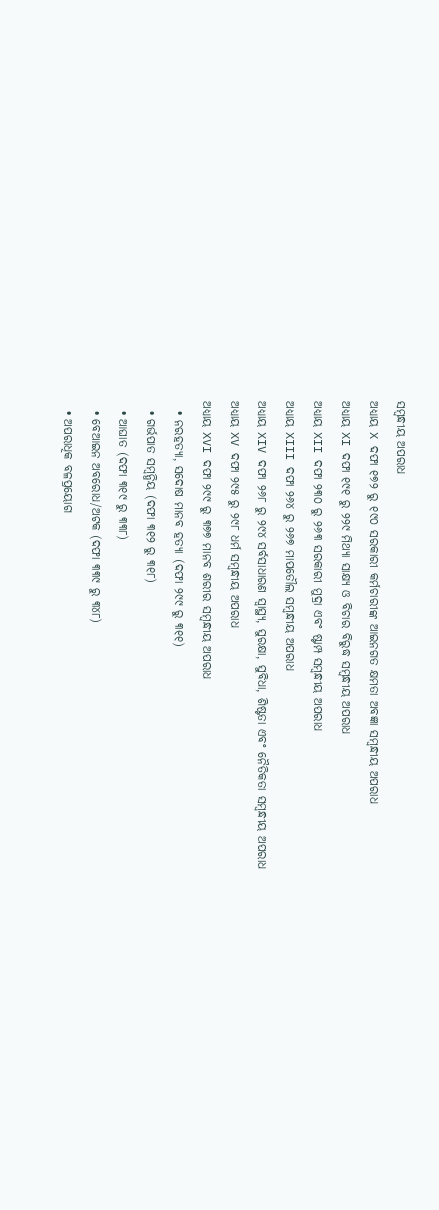ସମ୍ବନ୍ଧୀୟ ଅପରାଧ
ଅଧ୍ୟାୟ X ଦଫା ୧୭୨ ରୁ ୧୯୦ ସରକାରୀ କର୍ମଚାରୀଙ୍କ ଆଇନଗତ କ୍ଷମତା ଅବଜ୍ଞା ସମ୍ବନ୍ଧୀୟ ଅପରାଧ
ଅଧ୍ୟାୟ XI ଦଫା ୧୯୧ ରୁ ୨୨୯ ମିଥ୍ୟା ସାକ୍ଷ୍ୟ ଓ ବିଚାର ବିରୁଦ୍ଧ ସମ୍ବନ୍ଧୀୟ ଅପରାଧ
ଅଧ୍ୟାୟ XII ଦଫା ୨୩୦ ରୁ ୨୬୩ ସରକାରୀ ମୁଦ୍ରା ଏବଂ ଷ୍ଟାମ୍ପ ସମ୍ବନ୍ଧୀୟ ଅପରାଧ
ଅଧ୍ୟାୟ XIII ଦଫା ୨୬୪ ରୁ ୨୬୭ ମାପତୌଲ ସମ୍ବନ୍ଧୀୟ ଅପରାଧ
ଅଧ୍ୟାୟ XIV ଦଫା ୨୬୮ ରୁ ୨୯୪ ସର୍ବସାଧାରଣ ସ୍ଵାସ୍ଥ୍ୟ, ସୁରକ୍ଷା, ସୁବିଧା, ଶିଷ୍ଟତା ଏବଂ ନୈତିକତା ସମ୍ବନ୍ଧୀୟ ଅପରାଧ
ଅଧ୍ୟାୟ XV ଦଫା ୨୯୫ ରୁ ୨୯୮ ଧର୍ମ ସମ୍ବନ୍ଧୀୟ ଅପରାଧ
ଅଧ୍ୟାୟ XVI ଦଫା ୨୯୯ ରୁ ୩୭୭ ମାନବ ଶରୀର ସମ୍ବନ୍ଧୀୟ ଅପରାଧ
  • ନରହତ୍ୟା, ସଦୋଷ ମାନବ ହତ୍ୟା (ଦଫା ୨୯୯ ରୁ ୩୧୧)
  • ଗର୍ଭପାତ ସମ୍ବନ୍ଧିୟ (ଦଫା ୩୧୨ ରୁ ୩୧୮)
  • ଆଘାତ (ଦଫା ୩୧୯ ରୁ ୩୩୮)
  • ବେଆଇନ ଅବରୋଧ/ଅଟକ (ଦଫା ୩୩୯ ରୁ ୩୪୮)
  • ଅପରାଧିକ ବଳପ୍ରୟୋଗ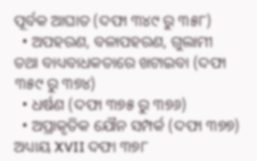ପୂର୍ବକ ଆଘାତ (ଦଫା ୩୪୯ ରୁ ୩୫୮)
  • ଅପହରଣ, ବଳାପହରଣ, ଗୁଲାମୀ ତଥା ବାଧ୍ୟବାଧକତାରେ ଖଟାଇବା (ଦଫା ୩୫୯ ରୁ ୩୭୪)
  • ଧର୍ଷଣ (ଦଫା ୩୭୫ ରୁ ୩୭୬)
  • ଅପ୍ରାକୃତିକ ଯୌନ ସମ୍ପର୍କ (ଦଫା ୩୭୭)
ଅଧ୍ୟାୟ XVII ଦଫା ୩୭୮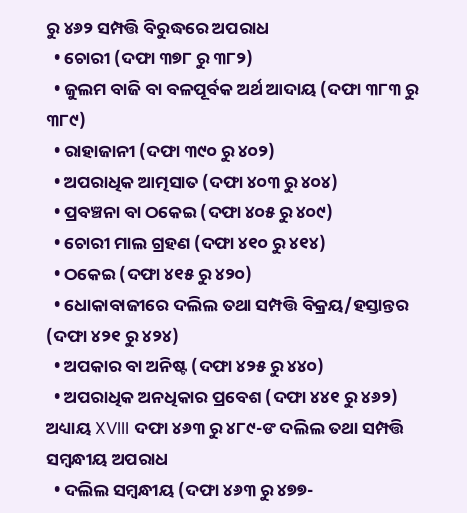ରୁ ୪୬୨ ସମ୍ପତ୍ତି ବିରୁଦ୍ଧରେ ଅପରାଧ
  • ଚୋରୀ (ଦଫା ୩୭୮ ରୁ ୩୮୨)
  • ଜୁଲମ ବାଜି ବା ବଳପୂର୍ବକ ଅର୍ଥ ଆଦାୟ (ଦଫା ୩୮୩ ରୁ ୩୮୯)
  • ରାହାଜାନୀ (ଦଫା ୩୯୦ ରୁ ୪୦୨)
  • ଅପରାଧିକ ଆତ୍ମସାତ (ଦଫା ୪୦୩ ରୁ ୪୦୪)
  • ପ୍ରବଞ୍ଚନା ବା ଠକେଇ (ଦଫା ୪୦୫ ରୁ ୪୦୯)
  • ଚୋରୀ ମାଲ ଗ୍ରହଣ (ଦଫା ୪୧୦ ରୁ ୪୧୪)
  • ଠକେଇ (ଦଫା ୪୧୫ ରୁ ୪୨୦)
  • ଧୋକାବାଜୀରେ ଦଲିଲ ତଥା ସମ୍ପତ୍ତି ବିକ୍ରୟ/ହସ୍ତାନ୍ତର (ଦଫା ୪୨୧ ରୁ ୪୨୪)
  • ଅପକାର ବା ଅନିଷ୍ଟ (ଦଫା ୪୨୫ ରୁ ୪୪୦)
  • ଅପରାଧିକ ଅନଧିକାର ପ୍ରବେଶ (ଦଫା ୪୪୧ ରୁ ୪୬୨)
ଅଧ୍ୟାୟ XVIII ଦଫା ୪୬୩ ରୁ ୪୮୯-ଙ ଦଲିଲ ତଥା ସମ୍ପତ୍ତି ସମ୍ବନ୍ଧୀୟ ଅପରାଧ
  • ଦଲିଲ ସମ୍ବନ୍ଧୀୟ (ଦଫା ୪୬୩ ରୁ ୪୭୭-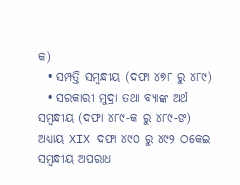କ)
  • ସମ୍ପତ୍ତି ସମ୍ବନ୍ଧୀୟ (ଦଫା ୪୭୮ ରୁ ୪୮୯)
  • ସରକାରୀ ମୁଦ୍ରା ତଥା ବ୍ୟାଙ୍କ ଅର୍ଥ ସମ୍ବନ୍ଧୀୟ (ଦଫା ୪୮୯-କ ରୁ ୪୮୯-ଙ)
ଅଧ୍ୟାୟ XIX ଦଫା ୪୯୦ ରୁ ୪୯୨ ଠକେଇ ସମ୍ବନ୍ଧୀୟ ଅପରାଧ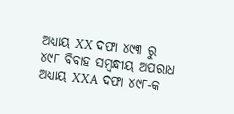ଅଧ୍ୟାୟ XX ଦଫା ୪୯୩ ରୁ ୪୯୮ ବିବାହ ସମ୍ବନ୍ଧୀୟ ଅପରାଧ
ଅଧ୍ୟାୟ XXA ଦଫା ୪୯୮-କ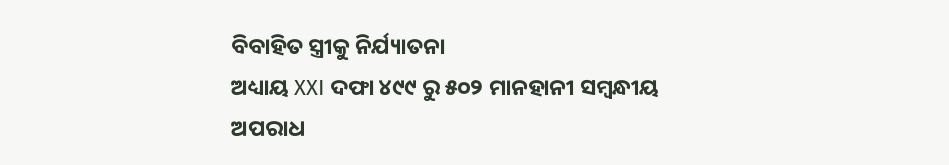ବିବାହିତ ସ୍ତ୍ରୀକୁ ନିର୍ଯ୍ୟାତନା
ଅଧ୍ୟାୟ XXI ଦଫା ୪୯୯ ରୁ ୫୦୨ ମାନହାନୀ ସମ୍ବନ୍ଧୀୟ ଅପରାଧ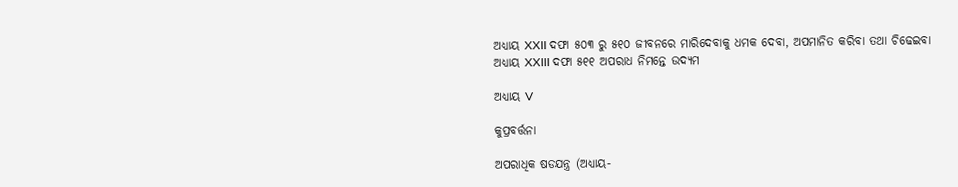ଅଧ୍ୟାୟ XXII ଦଫା ୫୦୩ ରୁ ୫୧୦ ଜୀବନରେ ମାରିଦେବାକୁ ଧମକ ଦେବା, ଅପମାନିତ କରିବା ତଥା ଚିଢେଇବା
ଅଧ୍ୟାୟ XXIII ଦଫା ୫୧୧ ଅପରାଧ ନିମନ୍ତେ ଉଦ୍ୟମ

ଅଧ୍ୟାୟ V

କୁପ୍ରବର୍ତ୍ତନା

ଅପରାଧିକ ଷଡଯନ୍ତ୍ର (ଅଧ୍ୟାୟ-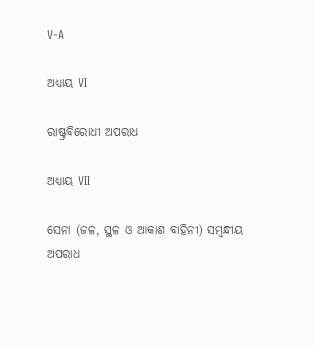V-A

ଅଧ୍ୟାୟ VI

ରାଷ୍ଟ୍ରବିରୋଧୀ ଅପରାଧ

ଅଧ୍ୟାୟ VII

ସେନା (ଜଳ, ସ୍ଥଳ ଓ ଆକାଶ ବାହିନୀ) ସମ୍ବନ୍ଧୀୟ ଅପରାଧ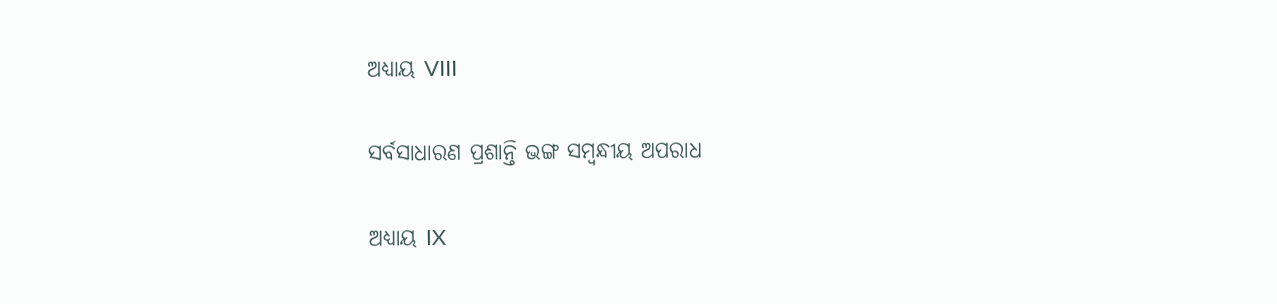ଅଧ୍ୟାୟ VIII

ସର୍ବସାଧାରଣ ପ୍ରଶାନ୍ତି ଭଙ୍ଗ ସମ୍ବନ୍ଧୀୟ ଅପରାଧ

ଅଧ୍ୟାୟ IX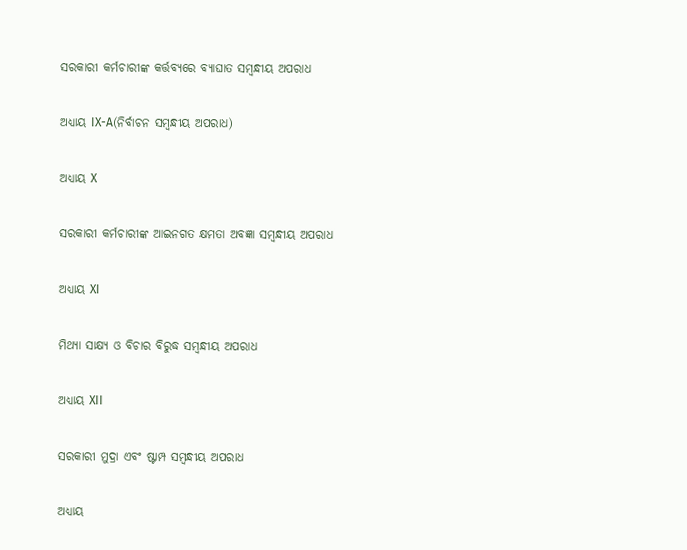ସରକାରୀ କର୍ମଚାରୀଙ୍କ କର୍ତ୍ତବ୍ୟରେ ବ୍ୟାଘାତ ସମ୍ବନ୍ଧୀୟ ଅପରାଧ

ଅଧ୍ୟାୟ IX-A(ନିର୍ବାଚନ ସମ୍ବନ୍ଧୀୟ ଅପରାଧ)

ଅଧ୍ୟାୟ X

ସରକାରୀ କର୍ମଚାରୀଙ୍କ ଆଇନଗତ କ୍ଷମତା ଅବଜ୍ଞା ସମ୍ବନ୍ଧୀୟ ଅପରାଧ

ଅଧ୍ୟାୟ XI

ମିଥ୍ୟା ସାକ୍ଷ୍ୟ ଓ ବିଚାର ବିରୁଦ୍ଧ ସମ୍ବନ୍ଧୀୟ ଅପରାଧ

ଅଧ୍ୟାୟ XII

ସରକାରୀ ମୁଦ୍ରା ଏବଂ ଷ୍ଟାମ୍ପ ସମ୍ବନ୍ଧୀୟ ଅପରାଧ

ଅଧ୍ୟାୟ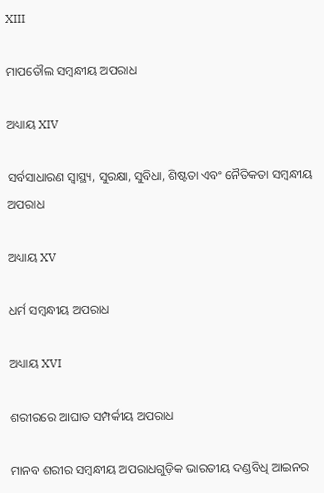XIII

ମାପତୌଲ ସମ୍ବନ୍ଧୀୟ ଅପରାଧ

ଅଧ୍ୟାୟ XIV

ସର୍ବସାଧାରଣ ସ୍ଵାସ୍ଥ୍ୟ, ସୁରକ୍ଷା, ସୁବିଧା, ଶିଷ୍ଟତା ଏବଂ ନୈତିକତା ସମ୍ବନ୍ଧୀୟ ଅପରାଧ

ଅଧ୍ୟାୟ XV

ଧର୍ମ ସମ୍ବନ୍ଧୀୟ ଅପରାଧ

ଅଧ୍ୟାୟ XVI

ଶରୀରରେ ଆଘାତ ସମ୍ପର୍କୀୟ ଅପରାଧ

ମାନବ ଶରୀର ସମ୍ବନ୍ଧୀୟ ଅପରାଧଗୁଡ଼ିକ ଭାରତୀୟ ଦଣ୍ଡବିଧି ଆଇନର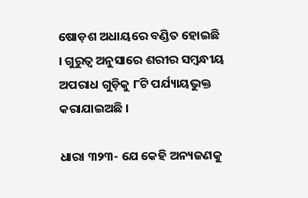ଷୋଡ଼ଶ ଅଧାୟରେ ବଣ୍ଡିତ ହୋଇଛି । ଗୁରୁତ୍ଵ ଅନୁସାରେ ଶରୀର ସମ୍ବନ୍ଧୀୟ ଅପରାଧ ଗୁଡ଼ିକୁ ୮ଟି ପର୍ଯ୍ୟାୟଭୁକ୍ତ କରାଯାଇଅଛି ।

ଧାରା ୩୨୩- ଯେ କେହି ଅନ୍ୟଜଣକୁ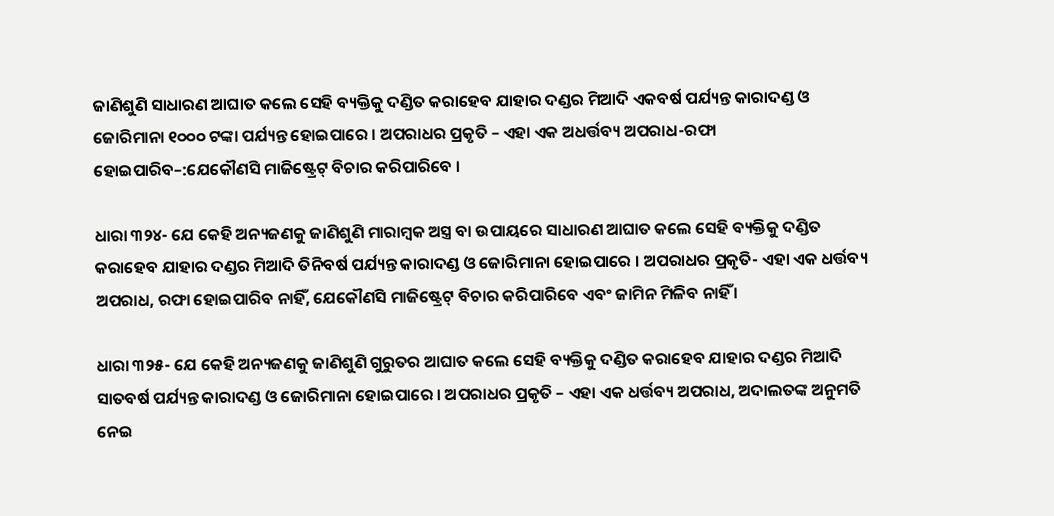ଜାଣିଶୁଣି ସାଧାରଣ ଆଘାତ କଲେ ସେହି ବ୍ୟକ୍ତିକୁ ଦଣ୍ଡିତ କରାହେବ ଯାହାର ଦଣ୍ଡର ମିଆଦି ଏକବର୍ଷ ପର୍ଯ୍ୟନ୍ତ କାରାଦଣ୍ଡ ଓ ଜୋରିମାନା ୧୦୦୦ ଟଙ୍କା ପର୍ଯ୍ୟନ୍ତ ହୋଇପାରେ । ଅପରାଧର ପ୍ରକୃତି – ଏହା ଏକ ଅଧର୍ତ୍ତବ୍ୟ ଅପରାଧ-ରଫା ହୋଇପାରିବ–:ଯେକୌଣସି ମାଜିଷ୍ଟ୍ରେଟ୍ ବିଚାର କରିପାରିବେ ।

ଧାରା ୩୨୪- ଯେ କେହି ଅନ୍ୟଜଣକୁ ଜାଣିଶୁଣି ମାରାମ୍ବକ ଅସ୍ତ୍ର ବା ଉପାୟରେ ସାଧାରଣ ଆଘାତ କଲେ ସେହି ବ୍ୟକ୍ତିକୁ ଦଣ୍ଡିତ କରାହେବ ଯାହାର ଦଣ୍ଡର ମିଆଦି ତିନିବର୍ଷ ପର୍ଯ୍ୟନ୍ତ କାରାଦଣ୍ଡ ଓ ଜୋରିମାନା ହୋଇପାରେ । ଅପରାଧର ପ୍ରକୃତି- ଏହା ଏକ ଧର୍ତ୍ତବ୍ୟ ଅପରାଧ, ରଫା ହୋଇପାରିବ ନାହିଁ, ଯେକୌଣସି ମାଜିଷ୍ଟ୍ରେଟ୍ ବିଚାର କରିପାରିବେ ଏବଂ ଜାମିନ ମିଳିବ ନାହିଁ ।

ଧାରା ୩୨୫- ଯେ କେହି ଅନ୍ୟଜଣକୁ ଜାଣିଶୁଣି ଗୁରୁତର ଆଘାତ କଲେ ସେହି ବ୍ୟକ୍ତିକୁ ଦଣ୍ଡିତ କରାହେବ ଯାହାର ଦଣ୍ଡର ମିଆଦି ସାତବର୍ଷ ପର୍ଯ୍ୟନ୍ତ କାରାଦଣ୍ଡ ଓ ଜୋରିମାନା ହୋଇପାରେ । ଅପରାଧର ପ୍ରକୃତି – ଏହା ଏକ ଧର୍ତ୍ତବ୍ୟ ଅପରାଧ, ଅଦାଲତଙ୍କ ଅନୁମତି ନେଇ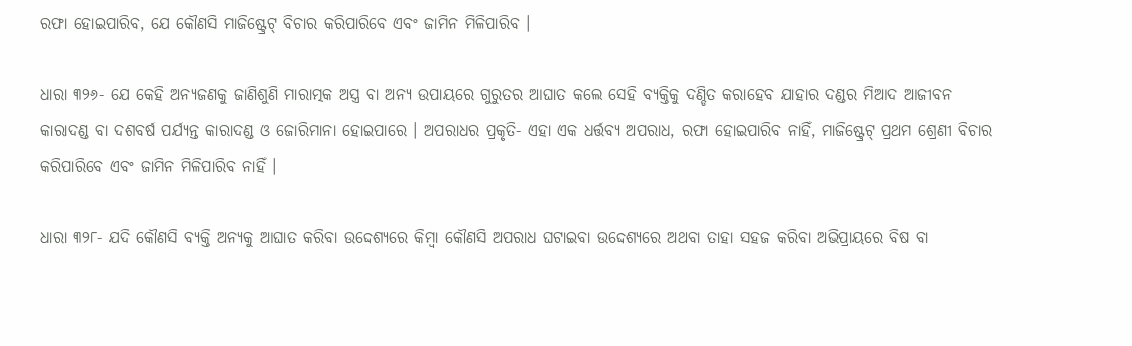ରଫା ହୋଇପାରିବ, ଯେ କୌଣସି ମାଜିଷ୍ଟ୍ରେଟ୍ ବିଚାର କରିପାରିବେ ଏବଂ ଜାମିନ ମିଳିପାରିବ ।

ଧାରା ୩୨୬- ଯେ କେହି ଅନ୍ୟଜଣକୁ ଜାଣିଶୁଣି ମାରାତ୍ମକ ଅସ୍ତ୍ର ବା ଅନ୍ୟ ଉପାୟରେ ଗୁରୁତର ଆଘାତ କଲେ ସେହି ବ୍ୟକ୍ତିକୁ ଦଣ୍ଡିତ କରାହେବ ଯାହାର ଦଣ୍ଡର ମିଆଦ ଆଜୀବନ କାରାଦଣ୍ଡ ବା ଦଶବର୍ଷ ପର୍ଯ୍ୟନ୍ତ କାରାଦଣ୍ଡ ଓ ଜୋରିମାନା ହୋଇପାରେ । ଅପରାଧର ପ୍ରକୃତି- ଏହା ଏକ ଧର୍ତ୍ତବ୍ୟ ଅପରାଧ, ରଫା ହୋଇପାରିବ ନାହିଁ, ମାଜିଷ୍ଟ୍ରେଟ୍ ପ୍ରଥମ ଶ୍ରେଣୀ ବିଚାର କରିପାରିବେ ଏବଂ ଜାମିନ ମିଳିପାରିବ ନାହିଁ ।

ଧାରା ୩୨୮- ଯଦି କୌଣସି ବ୍ୟକ୍ତି ଅନ୍ୟକୁ ଆଘାତ କରିବା ଉଦ୍ଦେଶ୍ୟରେ କିମ୍ବା କୌଣସି ଅପରାଧ ଘଟାଇବା ଉଦ୍ଦେଶ୍ୟରେ ଅଥବା ତାହା ସହଜ କରିବା ଅଭିପ୍ରାୟରେ ବିଷ ବା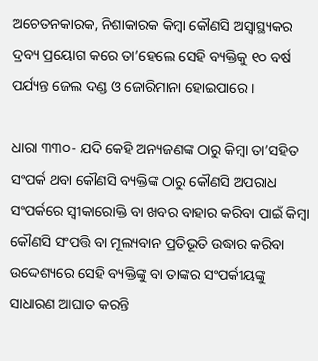ଅଚେତନକାରକ, ନିଶାକାରକ କିମ୍ବା କୌଣସି ଅସ୍ଵାସ୍ଥ୍ୟକର ଦ୍ରବ୍ୟ ପ୍ରୟୋଗ କରେ ତା’ହେଲେ ସେହି ବ୍ୟକ୍ତିକୁ ୧୦ ବର୍ଷ ପର୍ଯ୍ୟନ୍ତ ଜେଲ ଦଣ୍ଡ ଓ ଜୋରିମାନା ହୋଇପାରେ ।

ଧାରା ୩୩୦- ଯଦି କେହି ଅନ୍ୟଜଣଙ୍କ ଠାରୁ କିମ୍ବା ତା’ସହିତ ସଂପର୍କ ଥବା କୌଣସି ବ୍ୟକ୍ତିଙ୍କ ଠାରୁ କୌଣସି ଅପରାଧ ସଂପର୍କରେ ସ୍ୱୀକାରୋକ୍ତି ବା ଖବର ବାହାର କରିବା ପାଇଁ କିମ୍ବା କୌଣସି ସଂପତ୍ତି ବା ମୂଲ୍ୟବାନ ପ୍ରତିଭୂତି ଉଦ୍ଧାର କରିବା ଉଦ୍ଦେଶ୍ୟରେ ସେହି ବ୍ୟକ୍ତିଙ୍କୁ ବା ତାଙ୍କର ସଂପର୍କୀୟଙ୍କୁ ସାଧାରଣ ଆଘାତ କରନ୍ତି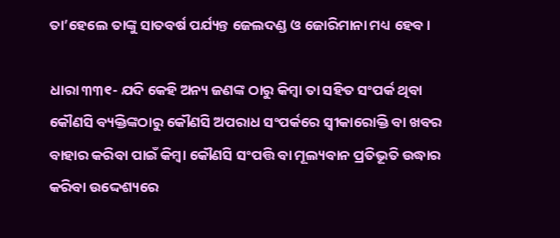ତା’ହେଲେ ତାଙ୍କୁ ସାତବର୍ଷ ପର୍ଯ୍ୟନ୍ତ ଜେଲଦଣ୍ଡ ଓ ଜୋରିମାନା ମଧ୍ୟ ହେବ ।

ଧାରା ୩୩୧- ଯଦି କେହି ଅନ୍ୟ ଜଣଙ୍କ ଠାରୁ କିମ୍ବା ତା ସହିତ ସଂପର୍କ ଥିବା କୌଣସି ବ୍ୟକ୍ତିଙ୍କଠାରୁ କୌଣସି ଅପରାଧ ସଂପର୍କରେ ସ୍ଵୀକାରୋକ୍ତି ବା ଖବର ବାହାର କରିବା ପାଇଁ କିମ୍ବା କୌଣସି ସଂପତ୍ତି ବା ମୂଲ୍ୟବାନ ପ୍ରତିଭୂତି ଉଦ୍ଧାର କରିବା ଉଦ୍ଦେଶ୍ୟରେ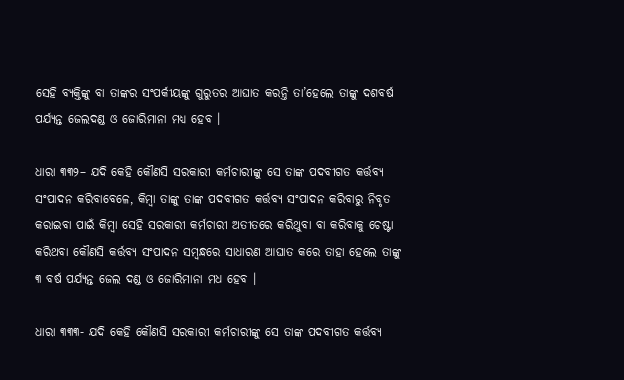ସେହି ବ୍ୟକ୍ତିଙ୍କୁ ବା ତାଙ୍କର ସଂପର୍କୀୟଙ୍କୁ ଗୁରୁତର ଆଘାତ କରନ୍ତି ତା’ହେଲେ ତାଙ୍କୁ ଦଶବର୍ଷ ପର୍ଯ୍ୟନ୍ତ ଜେଲଦଣ୍ଡ ଓ ଜୋରିମାନା ମଧ୍ୟ ହେବ ।

ଧାରା ୩୩୨– ଯଦି କେହି କୌଣସି ସରକାରୀ କର୍ମଚାରୀଙ୍କୁ ସେ ତାଙ୍କ ପଦବୀଗତ କର୍ତ୍ତବ୍ୟ ସଂପାଦନ କରିବାବେଳେ, କିମ୍ବା ତାଙ୍କୁ ତାଙ୍କ ପଦବୀଗତ କର୍ତ୍ତବ୍ୟ ସଂପାଦନ କରିବାରୁ ନିବୃତ କରାଇବା ପାଇଁ କିମ୍ବା ସେହି ସରକାରୀ କର୍ମଚାରୀ ଅତୀତରେ କରିଥୁବା ବା କରିବାକୁ ଚେଷ୍ଟା କରିଥବା କୌଣସି କର୍ତ୍ତବ୍ୟ ସଂପାଦନ ସମ୍ବନ୍ଧରେ ସାଧାରଣ ଆଘାତ କରେ ତାହା ହେଲେ ତାଙ୍କୁ ୩ ବର୍ଷ ପର୍ଯ୍ୟନ୍ତ ଜେଲ ଦଣ୍ଡ ଓ ଜୋରିମାନା ମଧ ହେବ ।

ଧାରା ୩୩୩- ଯଦି କେହି କୌଣସି ସରକାରୀ କର୍ମଚାରୀଙ୍କୁ ସେ ତାଙ୍କ ପଦବୀଗତ କର୍ତ୍ତବ୍ୟ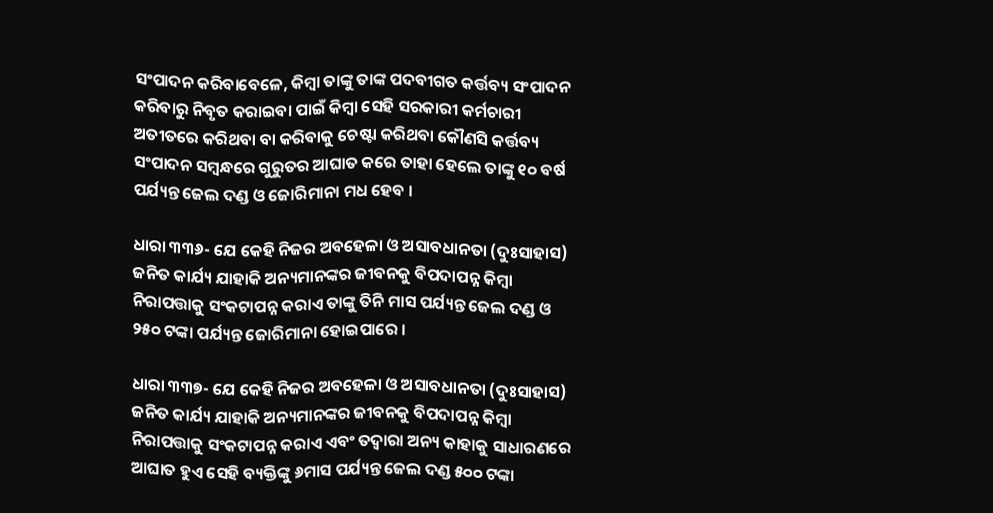ସଂପାଦନ କରିବାବେଳେ, କିମ୍ବା ତାଙ୍କୁ ତାଙ୍କ ପଦବୀଗତ କର୍ତ୍ତବ୍ୟ ସଂପାଦନ କରିବାରୁ ନିବୃତ କରାଇବା ପାଇଁ କିମ୍ବା ସେହି ସରକାରୀ କର୍ମଚାରୀ ଅତୀତରେ କରିଥବା ବା କରିବାକୁ ଚେଷ୍ଟା କରିଥବା କୌଣସି କର୍ତ୍ତବ୍ୟ ସଂପାଦନ ସମ୍ବନ୍ଧରେ ଗୁରୁତର ଆଘାତ କରେ ତାହା ହେଲେ ତାଙ୍କୁ ୧୦ ବର୍ଷ ପର୍ଯ୍ୟନ୍ତ ଜେଲ ଦଣ୍ଡ ଓ ଜୋରିମାନା ମଧ ହେବ ।

ଧାରା ୩୩୬- ଯେ କେହି ନିଜର ଅବହେଳା ଓ ଅସାବଧାନତା (ଦୁଃସାହାସ) ଜନିତ କାର୍ଯ୍ୟ ଯାହାକି ଅନ୍ୟମାନଙ୍କର ଜୀବନକୁ ବିପଦାପନ୍ନ କିମ୍ବା ନିରାପତ୍ତାକୁ ସଂକଟାପନ୍ନ କରାଏ ତାଙ୍କୁ ତିନି ମାସ ପର୍ଯ୍ୟନ୍ତ ଜେଲ ଦଣ୍ଡ ଓ ୨୫୦ ଟଙ୍କା ପର୍ଯ୍ୟନ୍ତ ଜୋରିମାନା ହୋଇପାରେ ।

ଧାରା ୩୩୭- ଯେ କେହି ନିଜର ଅବହେଳା ଓ ଅସାବଧାନତା (ଦୁଃସାହାସ) ଜନିତ କାର୍ଯ୍ୟ ଯାହାକି ଅନ୍ୟମାନଙ୍କର ଜୀବନକୁ ବିପଦାପନ୍ନ କିମ୍ବା ନିରାପତ୍ତାକୁ ସଂକଟାପନ୍ନ କରାଏ ଏବଂ ତଦ୍ଵାରା ଅନ୍ୟ କାହାକୁ ସାଧାରଣରେ ଆଘାତ ହୁଏ ସେହି ବ୍ୟକ୍ତିଙ୍କୁ ୬ମାସ ପର୍ଯ୍ୟନ୍ତ ଜେଲ ଦଣ୍ଡ ୫୦୦ ଟଙ୍କା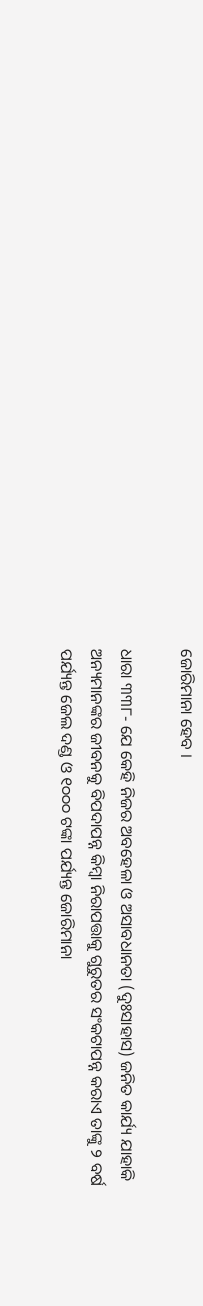ଜୋରିମାନା ହେବ ।

ଧାରା ୩୩୮- ଯେ କେହି ନିଜର ଅବହେଳା ଓ ଅସାବଧାନତା (ଦୁଃସାହାସ) ଜନିତ କାର୍ଯ୍ୟ ଯାହାକି ଅନ୍ୟମାନଙ୍କର ଜୀବନକୁ ବିପଦାପନ୍ନ କିମ୍ବା ନିରାପତ୍ତାକୁ ଗୁରୁତର ସଂକଟାପନ୍ନ କରାଏ ତାଙ୍କୁ ୨ ବର୍ଷ ପର୍ଯ୍ୟନ୍ତ ଜେଲ ଦଣ୍ଡ ଓ ୧୦୦୦ ଟଙ୍କା ପର୍ଯ୍ୟନ୍ତ ଜୋରିମାନା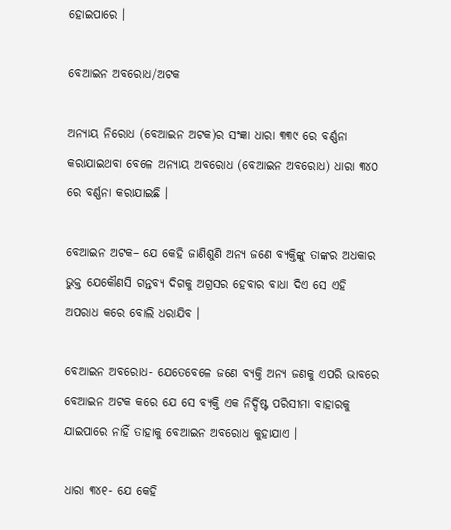ହୋଇପାରେ ।

ବେଆଇନ ଅବରୋଧ/ଅଟକ

ଅନ୍ୟାୟ ନିରୋଧ (ବେଆଇନ ଅଟକ)ର ସଂଜ୍ଞା ଧାରା ୩୩୯ ରେ ବର୍ଣ୍ଣନା କରାଯାଇଥବା ବେଳେ ଅନ୍ୟାୟ ଅବରୋଧ (ବେଆଇନ ଅବରୋଧ) ଧାରା ୩୪୦ ରେ ବର୍ଣ୍ଣନା କରାଯାଇଛି ।

ବେଆଇନ ଅଟକ– ଯେ କେହି ଜାଣିଶୁଣି ଅନ୍ୟ ଜଣେ ବ୍ୟକ୍ତିଙ୍କୁ ତାଙ୍କର ଅଧକାର ଭୁକ୍ତ ଯେକୌଣସି ଗନ୍ତବ୍ୟ ଦିଗକୁ ଅଗ୍ରସର ହେବାର ବାଧା ଦିଏ ସେ ଏହି ଅପରାଧ କରେ ବୋଲି ଧରାଯିବ ।

ବେଆଇନ ଅବରୋଧ- ଯେତେବେଳେ ଜଣେ ବ୍ୟକ୍ତି ଅନ୍ୟ ଜଣକୁ ଏପରି ଭାବରେ ବେଆଇନ ଅଟକ କରେ ଯେ ସେ ବ୍ୟକ୍ତି ଏକ ନିର୍ଦ୍ଦିଷ୍ଟ ପରିସୀମା ବାହାରକୁ ଯାଇପାରେ ନାହିଁ ତାହାକୁ ବେଆଇନ ଅବରୋଧ କୁହାଯାଏ ।

ଧାରା ୩୪୧- ଯେ କେହି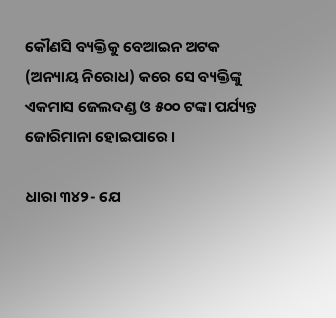କୌଣସି ବ୍ୟକ୍ତିକୁ ବେଆଇନ ଅଟକ (ଅନ୍ୟାୟ ନିରୋଧ) କରେ ସେ ବ୍ୟକ୍ତିଙ୍କୁ ଏକମାସ ଜେଲଦଣ୍ଡ ଓ ୫୦୦ ଟଙ୍କା ପର୍ଯ୍ୟନ୍ତ ଜୋରିମାନା ହୋଇପାରେ ।

ଧାରା ୩୪୨- ଯେ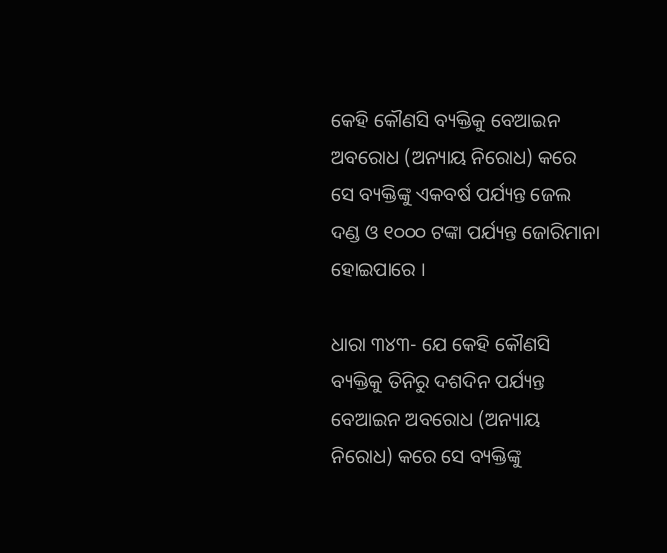କେହି କୌଣସି ବ୍ୟକ୍ତିକୁ ବେଆଇନ ଅବରୋଧ (ଅନ୍ୟାୟ ନିରୋଧ) କରେ ସେ ବ୍ୟକ୍ତିଙ୍କୁ ଏକବର୍ଷ ପର୍ଯ୍ୟନ୍ତ ଜେଲ ଦଣ୍ଡ ଓ ୧୦୦୦ ଟଙ୍କା ପର୍ଯ୍ୟନ୍ତ ଜୋରିମାନା ହୋଇପାରେ ।

ଧାରା ୩୪୩- ଯେ କେହି କୌଣସି ବ୍ୟକ୍ତିକୁ ତିନିରୁ ଦଶଦିନ ପର୍ଯ୍ୟନ୍ତ ବେଆଇନ ଅବରୋଧ (ଅନ୍ୟାୟ ନିରୋଧ) କରେ ସେ ବ୍ୟକ୍ତିଙ୍କୁ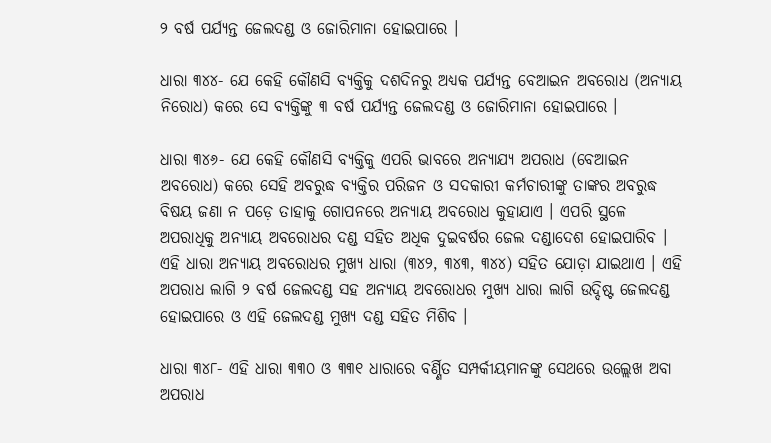୨ ବର୍ଷ ପର୍ଯ୍ୟନ୍ତ ଜେଲଦଣ୍ଡ ଓ ଜୋରିମାନା ହୋଇପାରେ ।

ଧାରା ୩୪୪- ଯେ କେହି କୌଣସି ବ୍ୟକ୍ତିକୁ ଦଶଦିନରୁ ଅଧ୍ୟକ ପର୍ଯ୍ୟନ୍ତ ବେଆଇନ ଅବରୋଧ (ଅନ୍ୟାୟ ନିରୋଧ) କରେ ସେ ବ୍ୟକ୍ତିଙ୍କୁ ୩ ବର୍ଷ ପର୍ଯ୍ୟନ୍ତ ଜେଲଦଣ୍ଡ ଓ ଜୋରିମାନା ହୋଇପାରେ ।

ଧାରା ୩୪୬- ଯେ କେହି କୌଣସି ବ୍ୟକ୍ତିକୁ ଏପରି ଭାବରେ ଅନ୍ୟାଯ୍ୟ ଅପରାଧ (ବେଆଇନ ଅବରୋଧ) କରେ ସେହି ଅବରୁଦ୍ଧ ବ୍ୟକ୍ତିର ପରିଜନ ଓ ସଦକାରୀ କର୍ମଚାରୀଙ୍କୁ ତାଙ୍କର ଅବରୁଦ୍ଧ ବିଷୟ ଜଣା ନ ପଡ଼େ ତାହାକୁ ଗୋପନରେ ଅନ୍ୟାୟ ଅବରୋଧ କୁହାଯାଏ । ଏପରି ସ୍ଥଳେ ଅପରାଧିକୁ ଅନ୍ୟାୟ ଅବରୋଧର ଦଣ୍ଡ ସହିତ ଅଧିକ ଦୁଇବର୍ଷର ଜେଲ ଦଣ୍ଡାଦେଶ ହୋଇପାରିବ । ଏହି ଧାରା ଅନ୍ୟାୟ ଅବରୋଧର ମୁଖ୍ୟ ଧାରା (୩୪୨, ୩୪୩, ୩୪୪) ସହିତ ଯୋଡ଼ା ଯାଇଥାଏ । ଏହି ଅପରାଧ ଲାଗି ୨ ବର୍ଷ ଜେଲଦଣ୍ଡ ସହ ଅନ୍ୟାୟ ଅବରୋଧର ମୁଖ୍ୟ ଧାରା ଲାଗି ଉଦ୍ଦିଷ୍ଟ ଜେଲଦଣ୍ଡ ହୋଇପାରେ ଓ ଏହି ଜେଲଦଣ୍ଡ ମୁଖ୍ୟ ଦଣ୍ଡ ସହିତ ମିଶିବ ।

ଧାରା ୩୪୮- ଏହି ଧାରା ୩୩୦ ଓ ୩୩୧ ଧାରାରେ ବର୍ଣ୍ଣିତ ସମ୍ପର୍କୀୟମାନଙ୍କୁ ସେଥରେ ଉଲ୍ଲେଖ ଅବା ଅପରାଧ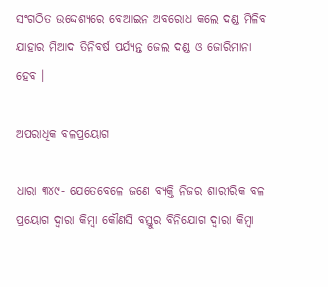ସଂଗଠିତ ଉଦ୍ଦେଶ୍ୟରେ ବେଆଇନ ଅବରୋଧ କଲେ ଦଣ୍ଡ ମିଳିବ ଯାହାର ମିଆଦ ତିନିବର୍ଷ ପର୍ଯ୍ୟନ୍ତ ଜେଲ ଦଣ୍ଡ ଓ ଜୋରିମାନା ହେବ ।

ଅପରାଧିକ ବଳପ୍ରୟୋଗ

ଧାରା ୩୪୯- ଯେତେବେଳେ ଜଣେ ବ୍ୟକ୍ତି ନିଜର ଶାରୀରିକ ବଳ ପ୍ରୟୋଗ ଦ୍ଵାରା କିମ୍ବା କୌଣସି ବସ୍ତୁର ବିନିଯୋଗ ଦ୍ଵାରା କିମ୍ବା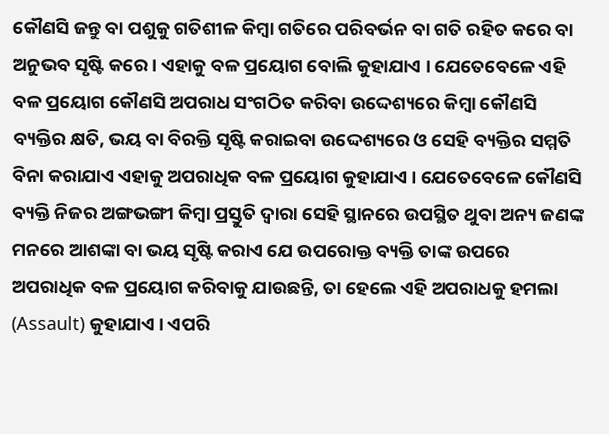କୌଣସି ଜନ୍ତୁ ବା ପଶୁକୁ ଗତିଶୀଳ କିମ୍ବା ଗତିରେ ପରିବର୍ଭନ ବା ଗତି ରହିତ କରେ ବା ଅନୁଭବ ସୃଷ୍ଟି କରେ । ଏହାକୁ ବଳ ପ୍ରୟୋଗ ବୋଲି କୁହାଯାଏ । ଯେତେବେଳେ ଏହି ବଳ ପ୍ରୟୋଗ କୌଣସି ଅପରାଧ ସଂଗଠିତ କରିବା ଉଦ୍ଦେଶ୍ୟରେ କିମ୍ବା କୌଣସି ବ୍ୟକ୍ତିର କ୍ଷତି, ଭୟ ବା ବିରକ୍ତି ସୃଷ୍ଟି କରାଇବା ଉଦ୍ଦେଶ୍ୟରେ ଓ ସେହି ବ୍ୟକ୍ତିର ସମ୍ମତି ବିନା କରାଯାଏ ଏହାକୁ ଅପରାଧିକ ବଳ ପ୍ରୟୋଗ କୁହାଯାଏ । ଯେତେବେଳେ କୌଣସି ବ୍ୟକ୍ତି ନିଜର ଅଙ୍ଗଭଙ୍ଗୀ କିମ୍ବା ପ୍ରସ୍ତୁତି ଦ୍ଵାରା ସେହି ସ୍ଥାନରେ ଉପସ୍ଥିତ ଥୁବା ଅନ୍ୟ ଜଣଙ୍କ ମନରେ ଆଶଙ୍କା ବା ଭୟ ସୃଷ୍ଟି କରାଏ ଯେ ଉପରୋକ୍ତ ବ୍ୟକ୍ତି ତାଙ୍କ ଉପରେ ଅପରାଧିକ ବଳ ପ୍ରୟୋଗ କରିବାକୁ ଯାଉଛନ୍ତି, ତା ହେଲେ ଏହି ଅପରାଧକୁ ହମଲା (Assault) କୁହାଯାଏ । ଏପରି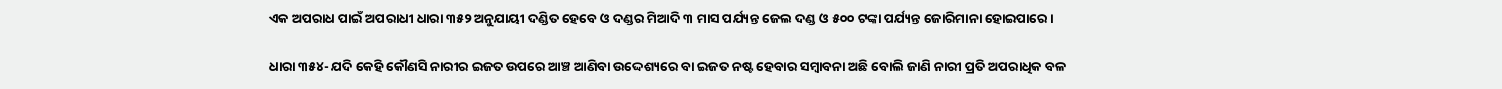ଏକ ଅପରାଧ ପାଇଁ ଅପରାଧୀ ଧାରା ୩୫୨ ଅନୁଯାୟୀ ଦଣ୍ଡିତ ହେବେ ଓ ଦଣ୍ଡର ମିଆଦି ୩ ମାସ ପର୍ଯ୍ୟନ୍ତ ଜେଲ ଦଣ୍ଡ ଓ ୫୦୦ ଟଙ୍କା ପର୍ଯ୍ୟନ୍ତ ଜୋରିମାନା ହୋଇପାରେ ।

ଧାରା ୩୫୪- ଯଦି କେହି କୌଣସି ନାରୀର ଇଜତ ଉପରେ ଆଞ୍ଚ ଆଣିବା ଉଦ୍ଦେଶ୍ୟରେ ବା ଇଜତ ନଷ୍ଟ ହେବାର ସମ୍ବାବନା ଅଛି ବୋଲି ଜାଣି ନାରୀ ପ୍ରତି ଅପରାଧିକ ବଳ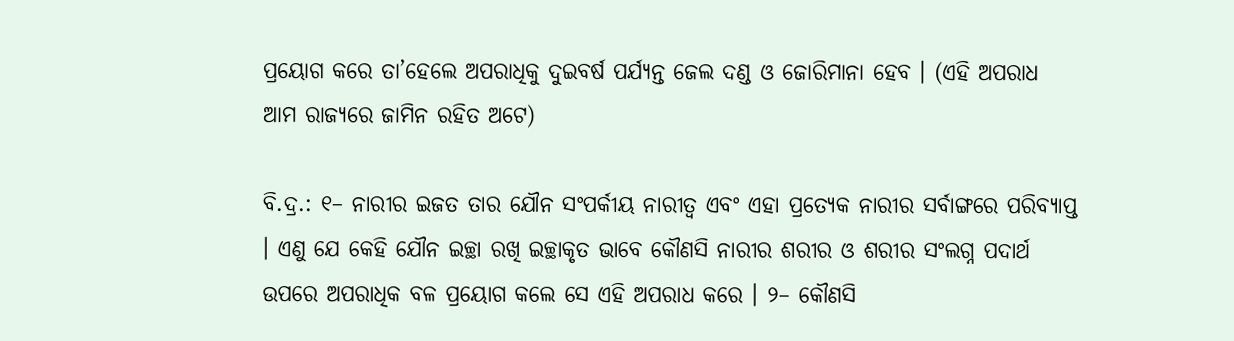ପ୍ରୟୋଗ କରେ ତା’ହେଲେ ଅପରାଧିକୁ ଦୁଇବର୍ଷ ପର୍ଯ୍ୟନ୍ତ ଜେଲ ଦଣ୍ଡ ଓ ଜୋରିମାନା ହେବ । (ଏହି ଅପରାଧ ଆମ ରାଜ୍ୟରେ ଜାମିନ ରହିତ ଅଟେ)

ବି.ଦ୍ର.: ୧– ନାରୀର ଇଜତ ତାର ଯୌନ ସଂପର୍କୀୟ ନାରୀତ୍ଵ ଏବଂ ଏହା ପ୍ରତ୍ୟେକ ନାରୀର ସର୍ବାଙ୍ଗରେ ପରିବ୍ୟାପ୍ତ । ଏଣୁ ଯେ କେହି ଯୌନ ଇଚ୍ଛା ରଖି ଇଚ୍ଛାକୃତ ଭାବେ କୌଣସି ନାରୀର ଶରୀର ଓ ଶରୀର ସଂଲଗ୍ନ ପଦାର୍ଥ ଉପରେ ଅପରାଧିକ ବଳ ପ୍ରୟୋଗ କଲେ ସେ ଏହି ଅପରାଧ କରେ । ୨– କୌଣସି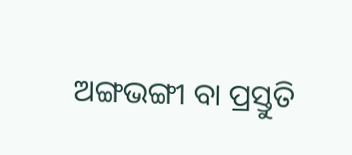ଅଙ୍ଗଭଙ୍ଗୀ ବା ପ୍ରସ୍ତୁତି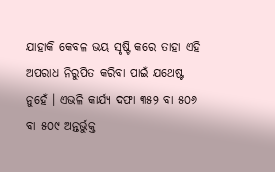ଯାହାକି କେବଳ ଭୟ ସୃଷ୍ଟି କରେ ତାହା ଏହି ଅପରାଧ ନିରୁପିତ କରିବା ପାଇଁ ଯଥେଷ୍ଟ ନୁହେଁ । ଏଭଳି କାର୍ଯ୍ୟ ଦଫା ୩୫୨ ବା ୫୦୬ ବା ୫୦୯ ଅନ୍ତର୍ଭୁକ୍ତ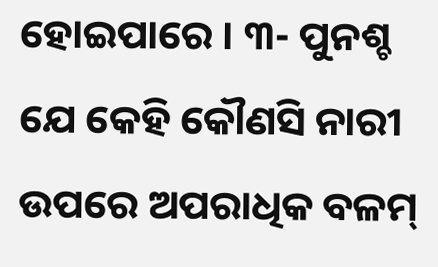ହୋଇପାରେ । ୩- ପୁନଶ୍ଚ ଯେ କେହି କୌଣସି ନାରୀ ଉପରେ ଅପରାଧିକ ବଳମ୍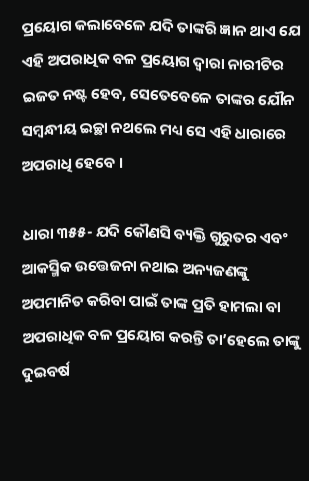ପ୍ରୟୋଗ କଲାବେଳେ ଯଦି ତାଙ୍କରି ଜ୍ଞାନ ଥାଏ ଯେ ଏହି ଅପରାଧିକ ବଳ ପ୍ରୟୋଗ ଦ୍ଵାରା ନାରୀଟିର ଇଜତ ନଷ୍ଟ ହେବ, ସେତେବେଳେ ତାଙ୍କର ଯୌନ ସମ୍ବନ୍ଧୀୟ ଇଚ୍ଛା ନଥଲେ ମଧ୍ୟ ସେ ଏହି ଧାରାରେ ଅପରାଧି ହେବେ ।

ଧାରା ୩୫୫- ଯଦି କୌଣସି ବ୍ୟକ୍ତି ଗୁରୁତର ଏବଂ ଆକସ୍ମିକ ଉତ୍ତେଜନା ନଥାଇ ଅନ୍ୟଜଣଙ୍କୁ ଅପମାନିତ କରିବା ପାଇଁ ତାଙ୍କ ପ୍ରତି ହାମଲା ବା ଅପରାଧିକ ବଳ ପ୍ରୟୋଗ କରନ୍ତି ତା’ହେଲେ ତାଙ୍କୁ ଦୁଇବର୍ଷ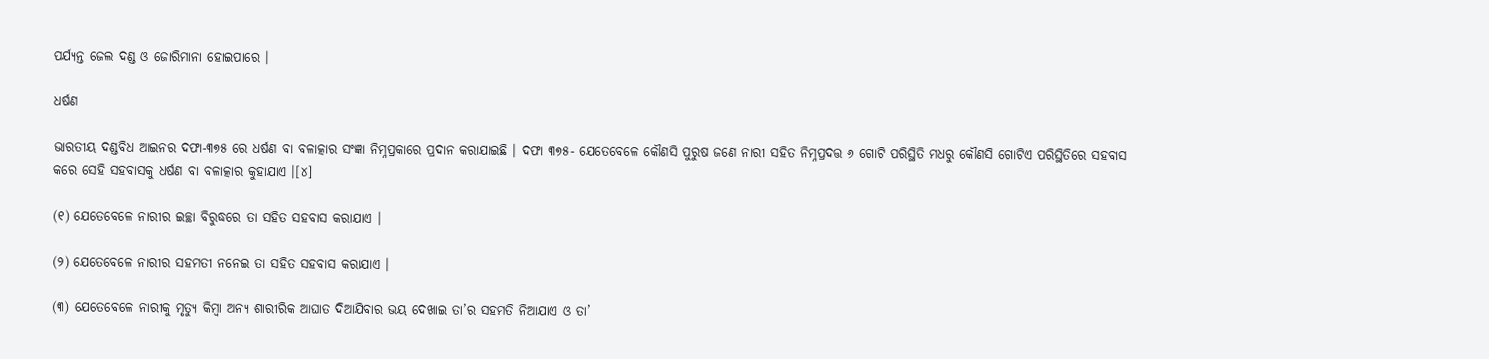ପର୍ଯ୍ୟନ୍ତ ଜେଲ ଦଣ୍ଡ ଓ ଜୋରିମାନା ହୋଇପାରେ ।

ଧର୍ଷଣ

ଭାରତୀୟ ଦଣ୍ଡବିଧ ଆଇନର ଦଫା-୩୭୫ ରେ ଧର୍ଷଣ ବା ବଳାତ୍କାର ସଂଜ୍ଞା ନିମ୍ନପ୍ରକାରେ ପ୍ରଦାନ କରାଯାଇଛି । ଦଫା ୩୭୫- ଯେତେବେଳେ କୌଣସି ପୁରୁଷ ଜଣେ ନାରୀ ସହିତ ନିମ୍ନପ୍ରଦତ୍ତ ୬ ଗୋଟି ପରିସ୍ଥିତି ମଧରୁ କୌଣସି ଗୋଟିଏ ପରିସ୍ଥିତିରେ ସହବାସ କରେ ସେହି ସହବାସକୁ ଧର୍ଷଣ ବା ବଳାତ୍କାର କୁହାଯାଏ ।[୪]

(୧) ଯେତେବେଳେ ନାରୀର ଇଚ୍ଛା ବିରୁଦ୍ଧରେ ତା ସହିତ ସହବାସ କରାଯାଏ ।

(୨) ଯେତେବେଳେ ନାରୀର ସହମତୀ ନନେଇ ତା ସହିତ ସହବାସ କରାଯାଏ ।

(୩) ଯେତେବେଳେ ନାରୀକୁ ମୃତ୍ୟୁ କିମ୍ବା ଅନ୍ୟ ଶାରୀରିକ ଆଘାତ ଦିଆଯିବାର ଭୟ ଦେଖାଇ ତା’ର ସହମତି ନିଆଯାଏ ଓ ତା’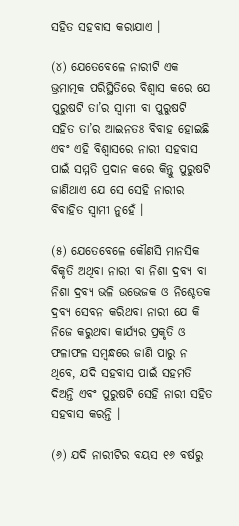ସହିତ ସହବାସ କରାଯାଏ ।

(୪) ଯେତେବେଳେ ନାରୀଟି ଏକ ଭ୍ରମାତ୍ମକ ପରିସ୍ଥିତିରେ ବିଶ୍ଵାସ କରେ ଯେ ପୁରୁଷଟି ତା’ର ସ୍ଵାମୀ ବା ପୁରୁଷଟି ସହିତ ତା’ର ଆଇନତଃ ବିବାହ ହୋଇଛି ଏବଂ ଏହି ବିଶ୍ଵାସରେ ନାରୀ ସହବାସ ପାଇଁ ସମ୍ମତି ପ୍ରଦାନ କରେ କିନ୍ତୁ ପୁରୁଷଟି ଜାଣିଥାଏ ଯେ ସେ ସେହି ନାରୀର ବିବାହିତ ସ୍ଵାମୀ ନୁହେଁ ।

(୫) ଯେତେବେଳେ କୌଣସି ମାନସିକ ବିକୃତି ଅଥିବା ନାରୀ ବା ନିଶା ଦ୍ରବ୍ୟ ବା ନିଶା ଦ୍ରବ୍ୟ ଭଳି ଉଭେଜକ ଓ ନିଶ୍ଚେତକ ଦ୍ରବ୍ୟ ସେବନ କରିଥବା ନାରୀ ଯେ କି ନିଜେ କରୁଥବା କାର୍ଯ୍ୟର ପ୍ରକୃତି ଓ ଫଳାଫଳ ସମ୍ବନ୍ଧରେ ଜାଣି ପାରୁ ନ ଥିବେ, ଯଦି ସହବାସ ପାଇଁ ସହମତି ଦିଅନ୍ତି ଏବଂ ପୁରୁଷଟି ସେହି ନାରୀ ସହିତ ସହବାସ କରନ୍ତି ।

(୬) ଯଦି ନାରୀଟିର ବୟସ ୧୬ ବର୍ଷରୁ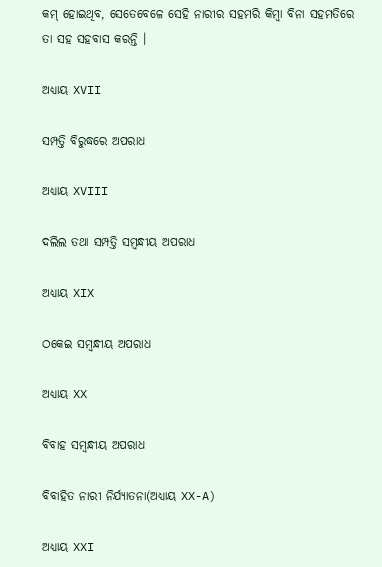କମ୍ ହୋଇଥିବ, ସେତେବେଳେ ସେହି ନାରୀର ସହମରି କିମ୍ବା ବିନା ସହମତିରେ ତା ସହ ସହବାସ କରନ୍ତି ।

ଅଧ୍ୟାୟ XVII

ସମ୍ପତ୍ତି ବିରୁଦ୍ଧରେ ଅପରାଧ

ଅଧ୍ୟାୟ XVIII

ଦଲିଲ ତଥା ସମ୍ପତ୍ତି ସମ୍ବନ୍ଧୀୟ ଅପରାଧ

ଅଧ୍ୟାୟ XIX

ଠକେଇ ସମ୍ବନ୍ଧୀୟ ଅପରାଧ

ଅଧ୍ୟାୟ XX

ବିବାହ ସମ୍ବନ୍ଧୀୟ ଅପରାଧ

ବିବାହିତ ନାରୀ ନିର୍ଯ୍ୟାତନା(ଅଧ୍ୟାୟ XX-A)

ଅଧ୍ୟାୟ XXI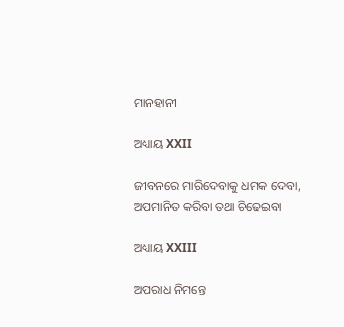ମାନହାନୀ

ଅଧ୍ୟାୟ XXII

ଜୀବନରେ ମାରିଦେବାକୁ ଧମକ ଦେବା, ଅପମାନିତ କରିବା ତଥା ଚିଢେଇବା

ଅଧ୍ୟାୟ XXIII

ଅପରାଧ ନିମନ୍ତେ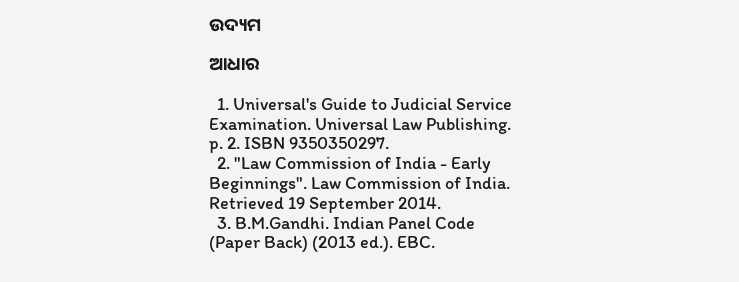ଉଦ୍ୟମ

ଆଧାର

  1. Universal's Guide to Judicial Service Examination. Universal Law Publishing. p. 2. ISBN 9350350297.
  2. "Law Commission of India - Early Beginnings". Law Commission of India. Retrieved 19 September 2014.
  3. B.M.Gandhi. Indian Panel Code (Paper Back) (2013 ed.). EBC.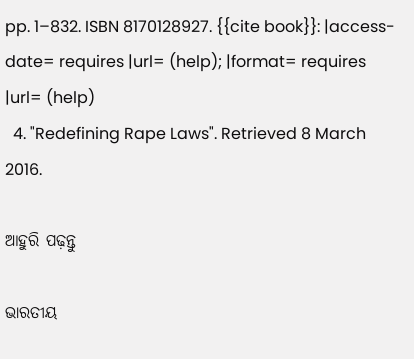pp. 1–832. ISBN 8170128927. {{cite book}}: |access-date= requires |url= (help); |format= requires |url= (help)
  4. "Redefining Rape Laws". Retrieved 8 March 2016.

ଆହୁରି ପଢ଼ନ୍ତୁ

ଭାରତୀୟ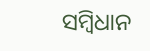ସମ୍ବିଧାନ